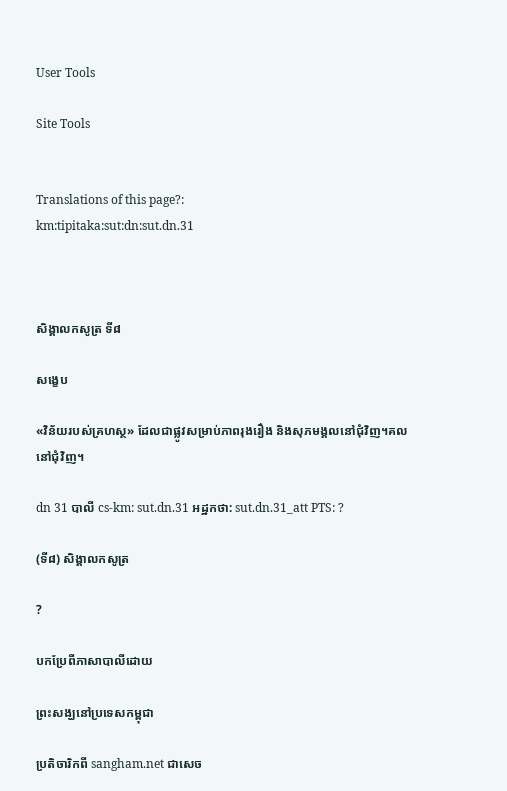User Tools

Site Tools


Translations of this page?:
km:tipitaka:sut:dn:sut.dn.31



សិង្គាលកសូត្រ ទី៨

សង្ខេប

«វិន័យរបស់គ្រហស្ថ» ដែលជាផ្លូវសម្រាប់ភាពរុងរឿង និងសុភមង្គលនៅជុំវិញ។គលនៅជុំវិញ។

dn 31 បាលី cs-km: sut.dn.31 អដ្ឋកថា: sut.dn.31_att PTS: ?

(ទី៨) សិង្គាលកសូត្រ

?

បកប្រែពីភាសាបាលីដោយ

ព្រះសង្ឃនៅប្រទេសកម្ពុជា

ប្រតិចារិកពី sangham.net ជាសេច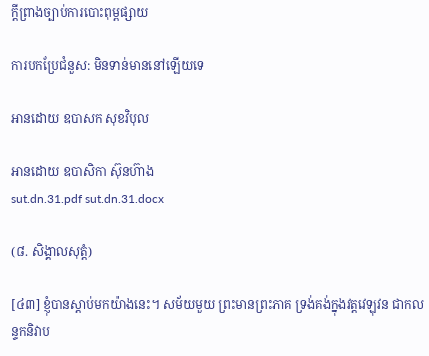ក្តីព្រាងច្បាប់ការបោះពុម្ពផ្សាយ

ការបកប្រែជំនួស: មិនទាន់មាននៅឡើយទេ

អានដោយ ឧបាសក សុខវិបុល

អានដោយ ឧបាសិកា ស៊ុនហ៊ាង
sut.dn.31.pdf sut.dn.31.docx

(៨. សិង្គាលសុត្តំ)

[៤៣] ខ្ញុំបានស្តាប់មកយ៉ាងនេះ។ សម័យមួយ ព្រះមានព្រះភាគ ទ្រង់គង់ក្នុងវត្តវេឡុវន ជាកលន្ទកនិវាប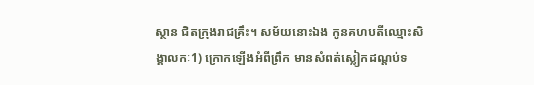ស្ថាន ជិតក្រុងរាជគ្រឹះ។ សម័យនោះឯង កូនគហបតីឈ្មោះសិង្គាលកៈ1) ក្រោកឡើងអំពីព្រឹក មានសំពត់ស្លៀកដណ្តប់ទ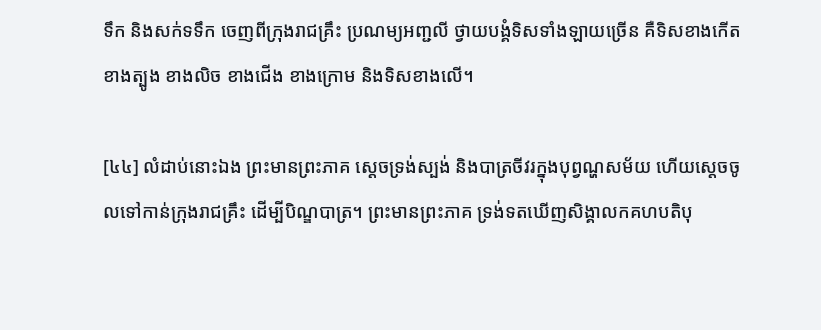ទឹក និងសក់ទទឹក ចេញពីក្រុងរាជគ្រឹះ ប្រណម្យអញ្ជលី ថ្វាយបង្គំទិសទាំងឡាយច្រើន គឺទិសខាងកើត ខាងត្បូង ខាងលិច ខាងជើង ខាងក្រោម និងទិសខាងលើ។

[៤៤] លំដាប់នោះឯង ព្រះមានព្រះភាគ ស្តេចទ្រង់ស្បង់ និងបាត្រចីវរក្នុងបុព្វណ្ហសម័យ ហើយស្តេចចូលទៅកាន់ក្រុងរាជគ្រឹះ ដើម្បីបិណ្ឌបាត្រ។ ព្រះមានព្រះភាគ ទ្រង់ទតឃើញសិង្គាលកគហបតិបុ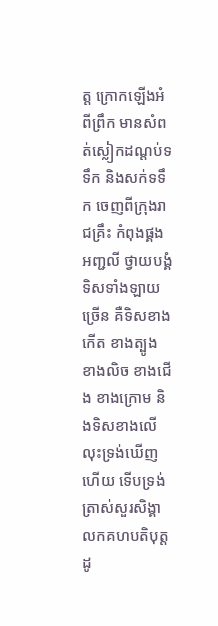ត្ត ក្រោកឡើងអំពីព្រឹក មានសំពត់ស្លៀកដណ្តប់ទទឹក និងសក់ទទឹក ចេញពីក្រុងរាជគ្រឹះ កំពុងផ្គងអញ្ជលី ថ្វាយបង្គំទិសទាំងឡាយច្រើន គឺទិសខាងកើត ខាងត្បូង ខាងលិច ខាងជើង ខាងក្រោម និងទិសខាងលើ លុះទ្រង់ឃើញហើយ ទើបទ្រង់ត្រាស់សួរសិង្គាលកគហបតិបុត្ត ដូ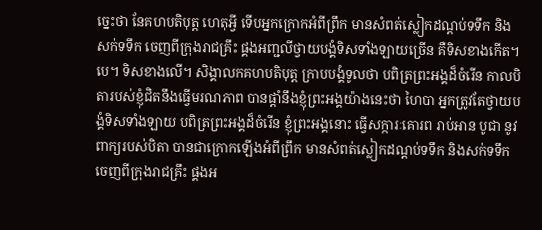ច្នេះថា នែគហបតិបុត្ត ហេតុអ្វី ទើបអ្នកក្រោកអំពីព្រឹក មានសំពត់ស្លៀកដណ្តប់ទទឹក និងសក់ទទឹក ចេញពីក្រុងរាជគ្រឹះ ផ្គងអញ្ជលីថ្វាយបង្គំទិសទាំងឡាយច្រើន គឺទិសខាងកើត។បេ។ ទិសខាងលើ។ សិង្គាលកគហបតិបុត្ត ក្រាបបង្គំទូលថា បពិត្រព្រះអង្គដ៏ចំរើន កាលបិតារបស់ខ្ញុំជិតនឹងធ្វើមរណភាព បានផ្តាំនឹងខ្ញុំព្រះអង្គយ៉ាងនេះថា ហៃបា អ្នកត្រូវតែថ្វាយបង្គំទិសទាំងឡាយ បពិត្រព្រះអង្គដ៏ចំរើន ខ្ញុំព្រះអង្គនោះ ធ្វើសក្ការៈគោរព រាប់អាន បូជា នូវពាក្យរបស់បិតា បានជាក្រោកឡើងអំពីព្រឹក មានសំពត់ស្លៀកដណ្តប់ទទឹក និងសក់ទទឹក ចេញពីក្រុងរាជគ្រឹះ ផ្គងអ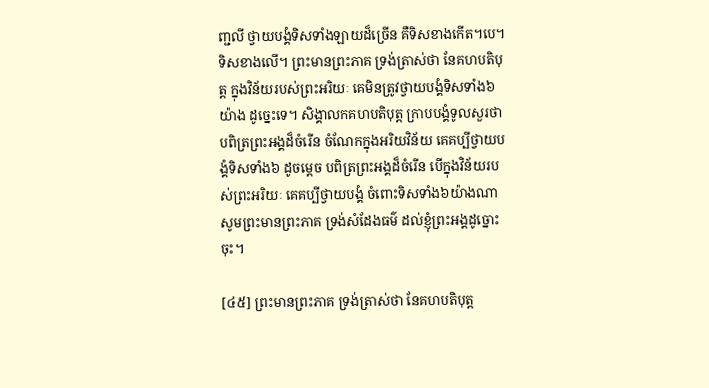ញ្ជលី ថ្វាយបង្គំទិសទាំងឡាយដ៏ច្រើន គឺទិសខាងកើត។បេ។ ទិសខាងលើ។ ព្រះមានព្រះភាគ ទ្រង់ត្រាស់ថា នែគហបតិបុត្ត ក្នុងវិន័យរបស់ព្រះអរិយៈ គេមិនត្រូវថ្វាយបង្គំទិសទាំង៦យ៉ាង ដូច្នេះទេ។ សិង្គាលកគហបតិបុត្ត ក្រាបបង្គំទូលសួរថា បពិត្រព្រះអង្គដ៏ចំរើន ចំណែកក្នុងអរិយវិន័យ គេគប្បីថ្វាយបង្គំទិសទាំង៦ ដូចម្តេច បពិត្រព្រះអង្គដ៏ចំរើន បើក្នុងវិន័យរបស់ព្រះអរិយៈ គេគប្បីថ្វាយបង្គំ ចំពោះទិសទាំង៦យ៉ាងណា សូមព្រះមានព្រះភាគ ទ្រង់សំដែងធម៌ ដល់ខ្ញុំព្រះអង្គដូច្នោះចុះ។

[៤៥] ព្រះមានព្រះភាគ ទ្រង់ត្រាស់ថា នែគហបតិបុត្ត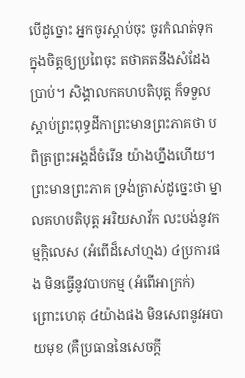បើដូច្នោះ អ្នកចូរស្តាប់ចុះ ចូរកំណត់ទុកក្នុងចិត្តឲ្យប្រពៃចុះ តថាគតនឹងសំដែងប្រាប់។ សិង្គាលកគហបតិបុត្ត ក៏ទទួលស្តាប់ព្រះពុទ្ធដីកាព្រះមានព្រះភាគថា បពិត្រព្រះអង្គដ៏ចំរើន យ៉ាងហ្នឹងហើយ។ ព្រះមានព្រះភាគ ទ្រង់ត្រាស់ដូច្នេះថា ម្នាលគហបតិបុត្ត អរិយសាវ័ក លះបង់នូវកម្មក្កិលេស (អំពើដ៏សៅហ្មង) ៤ប្រការផង មិនធ្វើនូវបាបកម្ម (អំពើអាក្រក់) ព្រោះហេតុ ៤យ៉ាងផង មិនសេពនូវអបាយមុខ (គឺប្រធាននៃសេចក្តី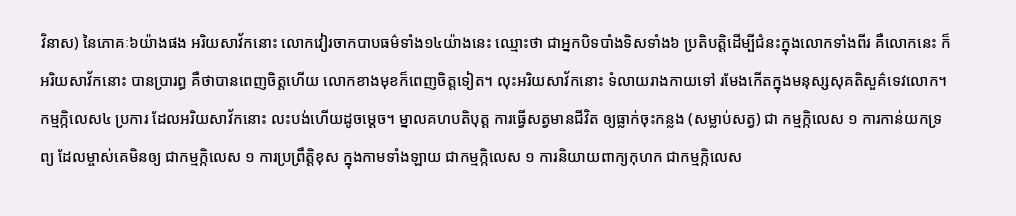វិនាស) នៃភោគៈ៦យ៉ាងផង អរិយសាវ័កនោះ លោកវៀរចាកបាបធម៌ទាំង១៤យ៉ាងនេះ ឈ្មោះថា ជាអ្នកបិទបាំងទិសទាំង៦ ប្រតិបត្តិដើម្បីជំនះក្នុងលោកទាំងពីរ គឺលោកនេះ ក៏អរិយសាវ័កនោះ បានប្រារព្ធ គឺថាបានពេញចិត្តហើយ លោកខាងមុខក៏ពេញចិត្តទៀត។ លុះអរិយសាវ័កនោះ ទំលាយរាងកាយទៅ រមែងកើតក្នុងមនុស្សសុគតិសួគ៌ទេវលោក។ កម្មក្កិលេស៤ ប្រការ ដែលអរិយសាវ័កនោះ លះបង់ហើយដូចម្តេច។ ម្នាលគហបតិបុត្ត ការធ្វើសត្វមានជីវិត ឲ្យធ្លាក់ចុះកន្លង (សម្លាប់សត្វ) ជា កម្មក្កិលេស ១ ការកាន់យកទ្រព្យ ដែលម្ចាស់គេមិនឲ្យ ជាកម្មក្កិលេស ១ ការប្រព្រឹត្តិខុស ក្នុងកាមទាំងឡាយ ជាកម្មក្កិលេស ១ ការនិយាយពាក្យកុហក ជាកម្មក្កិលេស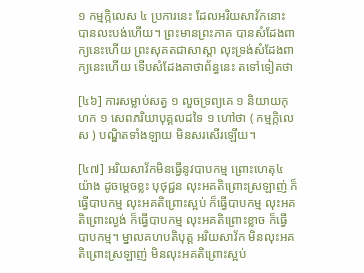១ កម្មក្កិលេស ៤ ប្រការនេះ ដែលអរិយសាវ័កនោះ បានលះបង់ហើយ។ ព្រះមានព្រះភាគ បានសំដែងពាក្យនេះហើយ ព្រះសុគតជាសាស្តា លុះទ្រង់សំដែងពាក្យនេះហើយ ទើបសំដែងគាថាព័ន្ធនេះ តទៅទៀតថា

[៤៦] ការសម្លាប់សត្វ ១ លួចទ្រព្យគេ ១ និយាយកុហក ១ សេពភរិយាបុគ្គលដទៃ ១ ហៅថា ( កម្មក្កិលេស ) បណ្ឌិតទាំងឡាយ មិនសរសើរឡើយ។

[៤៧] អរិយសាវ័កមិនធ្វើនូវបាបកម្ម ព្រោះហេតុ៤យ៉ាង ដូចម្តេចខ្លះ បុថុជ្ជន លុះអគតិព្រោះស្រឡាញ់ ក៏ធ្វើបាបកម្ម លុះអគតិព្រោះស្អប់ ក៏ធ្វើបាបកម្ម លុះអគតិព្រោះល្ងង់ ក៏ធ្វើបាបកម្ម លុះអគតិព្រោះខ្លាច ក៏ធ្វើបាបកម្ម។ ម្នាលគហបតិបុត្ត អរិយសាវ័ក មិនលុះអគតិព្រោះស្រឡាញ់ មិនលុះអគតិព្រោះស្អប់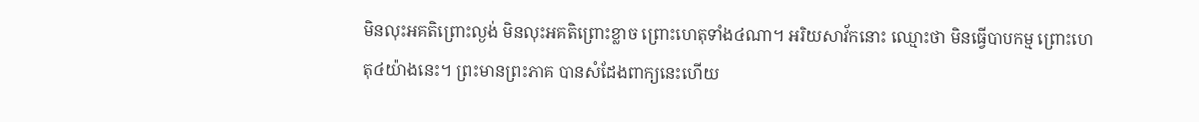មិនលុះអគតិព្រោះល្ងង់ មិនលុះអគតិព្រោះខ្លាច ព្រោះហេតុទាំង៤ណា។ អរិយសាវ័កនោះ ឈ្មោះថា មិនធ្វើបាបកម្ម ព្រោះហេតុ៤យ៉ាងនេះ។ ព្រះមានព្រះភាគ បានសំដែងពាក្យនេះហើយ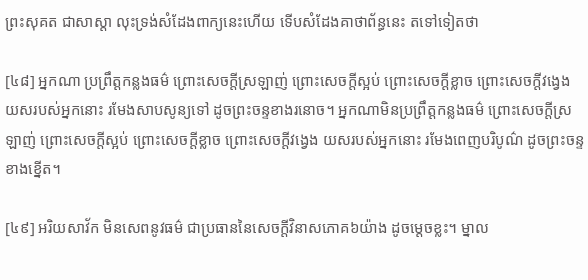ព្រះសុគត ជាសាស្តា លុះទ្រង់សំដែងពាក្យនេះហើយ ទើបសំដែងគាថាព័ន្ធនេះ តទៅទៀតថា

[៤៨] អ្នកណា ប្រព្រឹត្តកន្លងធម៌ ព្រោះសេចក្តីស្រឡាញ់ ព្រោះសេចក្តីស្អប់ ព្រោះសេចក្តីខ្លាច ព្រោះសេចក្តីវង្វេង យសរបស់អ្នកនោះ រមែងសាបសូន្យទៅ ដូចព្រះចន្ទខាងរនោច។ អ្នកណាមិនប្រព្រឹត្តកន្លងធម៌ ព្រោះសេចក្តីស្រឡាញ់ ព្រោះសេចក្តីស្អប់ ព្រោះសេចក្តីខ្លាច ព្រោះសេចក្តីវង្វេង យសរបស់អ្នកនោះ រមែងពេញបរិបូណ៌ ដូចព្រះចន្ទខាងខ្នើត។

[៤៩] អរិយសាវ័ក មិនសេពនូវធម៌ ជាប្រធាននៃសេចក្តីវិនាសភោគ៦យ៉ាង ដូចម្តេចខ្លះ។ ម្នាល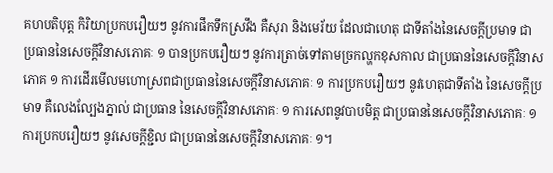គហបតិបុត្ត កិរិយាប្រកបរឿយៗ នូវការផឹកទឹកស្រវឹង គឺសុរា និងមេរ័យ ដែលជាហេតុ ជាទីតាំងនៃសេចក្តីប្រមាទ ជាប្រធាននៃសេចក្តីវិនាសភោគៈ ១ បានប្រកបរឿយៗ នូវការត្រាច់ទៅតាមច្រកល្ហកខុសកាល ជាប្រធាននៃសេចក្តីវិនាសភោគ ១ ការដើរមើលមហោស្រពជាប្រធាននៃសេចក្តីវិនាសភោគៈ ១ ការប្រកបរឿយៗ នូវហេតុជាទីតាំង នៃសេចក្តីប្រមាទ គឺលេងល្បែងភ្នាល់ ជាប្រធាន នៃសេចក្តីវិនាសភោគៈ ១ ការសេពនូវបាបមិត្ត ជាប្រធាននៃសេចក្តីវិនាសភោគៈ ១ ការប្រកបរឿយៗ នូវសេចក្តីខ្ជិល ជាប្រធាននៃសេចក្តីវិនាសភោគៈ ១។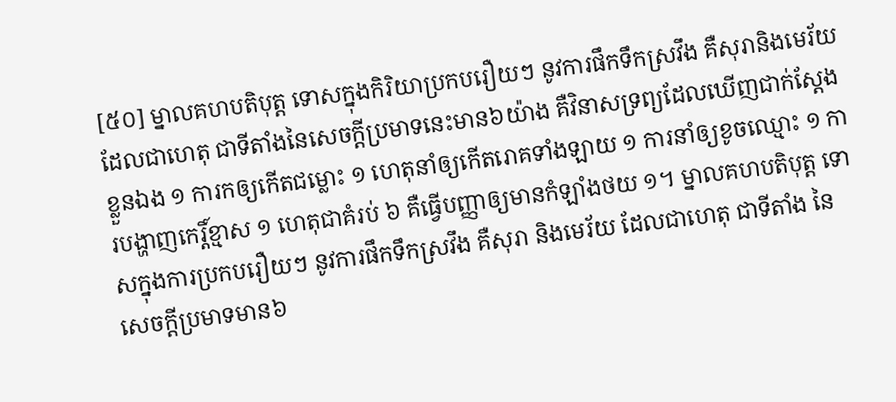[៥០] ម្នាលគហបតិបុត្ត ទោសក្នុងកិរិយាប្រកបរឿយៗ នូវការផឹកទឹកស្រវឹង គឺសុរានិងមេរ័យ ដែលជាហេតុ ជាទីតាំងនៃសេចក្តីប្រមាទនេះមាន៦យ៉ាង គឺវិនាសទ្រព្យដែលឃើញជាក់ស្តែងខ្លួនឯង ១ ការកឲ្យកើតជម្លោះ ១ ហេតុនាំឲ្យកើតរោគទាំងឡាយ ១ ការនាំឲ្យខូចឈ្មោះ ១ ការបង្ហាញកេរ្តិ៍ខ្មាស ១ ហេតុជាគំរប់ ៦ គឺធ្វើបញ្ញាឲ្យមានកំឡាំងថយ ១។ ម្នាលគហបតិបុត្ត ទោសក្នុងការប្រកបរឿយៗ នូវការផឹកទឹកស្រវឹង គឺសុរា និងមេរ័យ ដែលជាហេតុ ជាទីតាំង នៃសេចក្តីប្រមាទមាន៦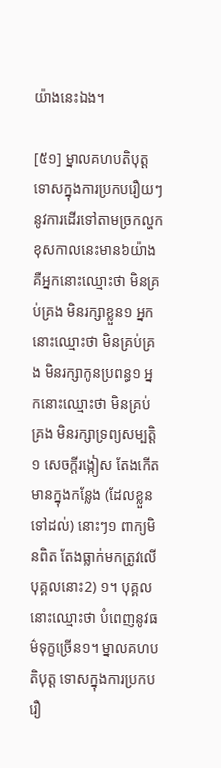យ៉ាងនេះឯង។

[៥១] ម្នាលគហបតិបុត្ត ទោសក្នុងការប្រកបរឿយៗ នូវការដើរទៅតាមច្រកល្ហកខុសកាលនេះមាន៦យ៉ាង គឺអ្នកនោះឈ្មោះថា មិនគ្រប់គ្រង មិនរក្សាខ្លួន១ អ្នកនោះឈ្មោះថា មិនគ្រប់គ្រង មិនរក្សាកូនប្រពន្ធ១ អ្នកនោះឈ្មោះថា មិនគ្រប់គ្រង មិនរក្សាទ្រព្យសម្បត្តិ១ សេចក្តីរង្កៀស តែងកើតមានក្នុងកន្លែង (ដែលខ្លួនទៅដល់) នោះៗ១ ពាក្យមិនពិត តែងធ្លាក់មកត្រូវលើបុគ្គលនោះ2) ១។ បុគ្គលនោះឈ្មោះថា បំពេញនូវធម៌ទុក្ខច្រើន១។ ម្នាលគហបតិបុត្ត ទោសក្នុងការប្រកបរឿ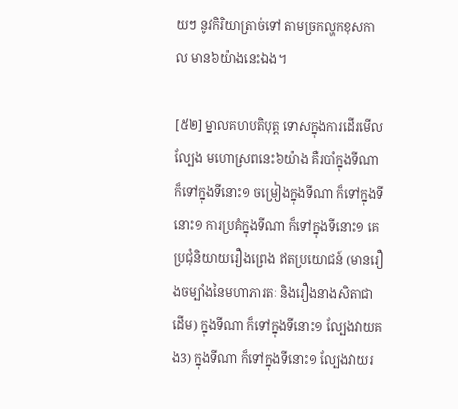យៗ នូវកិរិយាត្រាច់ទៅ តាមច្រកល្ហកខុសកាល មាន៦យ៉ាងនេះឯង។

[៥២] ម្នាលគហបតិបុត្ត ទោសក្នុងការដើរមើលល្បែង មហោស្រពនេះ៦យ៉ាង គឺរបាំក្នុងទីណា ក៏ទៅក្នុងទីនោះ១ ចម្រៀងក្នុងទីណា ក៏ទៅក្នុងទីនោះ១ ការប្រគំក្នុងទីណា ក៏ទៅក្នុងទីនោះ១ គេប្រជុំនិយាយរឿងព្រេង ឥតប្រយោជន៍ (មានរឿងចម្បាំងនៃមហាភារតៈ និងរឿងនាងសិតាជាដើម) ក្នុងទីណា ក៏ទៅក្នុងទីនោះ១ ល្បែងវាយគង3) ក្នុងទីណា ក៏ទៅក្នុងទីនោះ១ ល្បែងវាយរ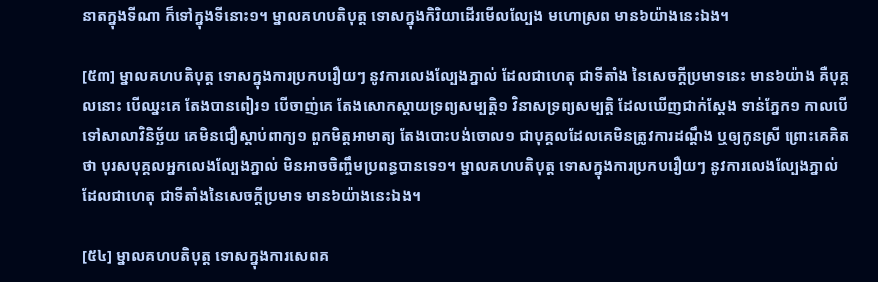នាតក្នុងទីណា ក៏ទៅក្នុងទីនោះ១។ ម្នាលគហបតិបុត្ត ទោសក្នុងកិរិយាដើរមើលល្បែង មហោស្រព មាន៦យ៉ាងនេះឯង។

[៥៣] ម្នាលគហបតិបុត្ត ទោសក្នុងការប្រកបរឿយៗ នូវការលេងល្បែងភ្នាល់ ដែលជាហេតុ ជាទីតាំង នៃសេចក្តីប្រមាទនេះ មាន៦យ៉ាង គឺបុគ្គលនោះ បើឈ្នះគេ តែងបានពៀរ១ បើចាញ់គេ តែងសោកស្តាយទ្រព្យសម្បត្តិ១ វិនាសទ្រព្យសម្បត្តិ ដែលឃើញជាក់ស្តែង ទាន់ភ្នែក១ កាលបើទៅសាលាវិនិច្ឆ័យ គេមិនជឿស្តាប់ពាក្យ១ ពួកមិត្តអាមាត្យ តែងបោះបង់ចោល១ ជាបុគ្គលដែលគេមិនត្រូវការដណ្តឹង ឬឲ្យកូនស្រី ព្រោះគេគិតថា បុរសបុគ្គលអ្នកលេងល្បែងភ្នាល់ មិនអាចចិញ្ចឹមប្រពន្ធបានទេ១។ ម្នាលគហបតិបុត្ត ទោសក្នុងការប្រកបរឿយៗ នូវការលេងល្បែងភ្នាល់ ដែលជាហេតុ ជាទីតាំងនៃសេចក្តីប្រមាទ មាន៦យ៉ាងនេះឯង។

[៥៤] ម្នាលគហបតិបុត្ត ទោសក្នុងការសេពគ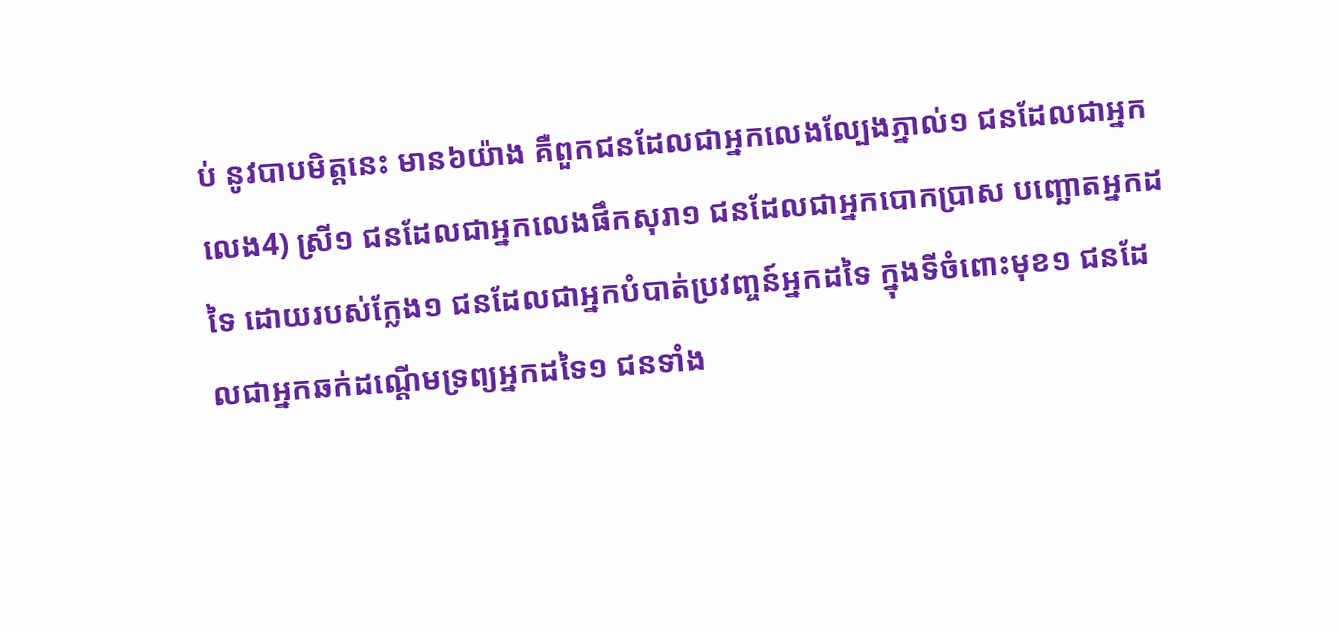ប់ នូវបាបមិត្តនេះ មាន៦យ៉ាង គឺពួកជនដែលជាអ្នកលេងល្បែងភ្នាល់១ ជនដែលជាអ្នកលេង4) ស្រី១ ជនដែលជាអ្នកលេងផឹកសុរា១ ជនដែលជាអ្នកបោកប្រាស បញ្ឆោតអ្នកដទៃ ដោយរបស់ក្លែង១ ជនដែលជាអ្នកបំបាត់ប្រវញ្ចន៍អ្នកដទៃ ក្នុងទីចំពោះមុខ១ ជនដែលជាអ្នកឆក់ដណ្តើមទ្រព្យអ្នកដទៃ១ ជនទាំង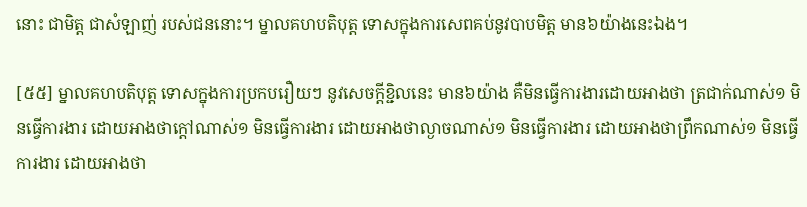នោះ ជាមិត្ត ជាសំឡាញ់ របស់ជននោះ។ ម្នាលគហបតិបុត្ត ទោសក្នុងការសេពគប់នូវបាបមិត្ត មាន៦យ៉ាងនេះឯង។

[៥៥] ម្នាលគហបតិបុត្ត ទោសក្នុងការប្រកបរឿយៗ នូវសេចក្តីខ្ជិលនេះ មាន៦យ៉ាង គឺមិនធ្វើការងារដោយអាងថា ត្រជាក់ណាស់១ មិនធ្វើការងារ ដោយអាងថាក្តៅណាស់១ មិនធ្វើការងារ ដោយអាងថាល្ងាចណាស់១ មិនធ្វើការងារ ដោយអាងថាព្រឹកណាស់១ មិនធ្វើការងារ ដោយអាងថា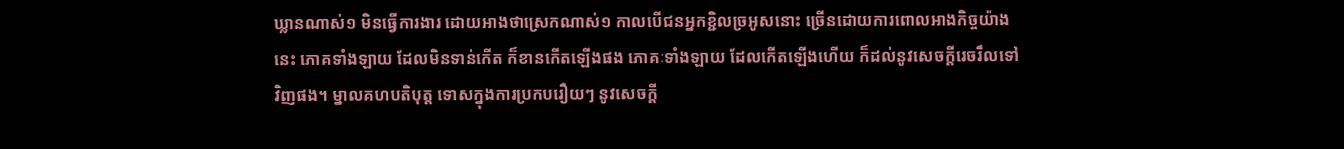ឃ្លានណាស់១ មិនធ្វើការងារ ដោយអាងថាស្រេកណាស់១ កាលបើជនអ្នកខ្ជិលច្រអូសនោះ ច្រើនដោយការពោលអាងកិច្ចយ៉ាងនេះ ភោគទាំងឡាយ ដែលមិនទាន់កើត ក៏ខានកើតឡើងផង ភោគៈទាំងឡាយ ដែលកើតឡើងហើយ ក៏ដល់នូវសេចក្តីរេចរឹលទៅវិញផង។ ម្នាលគហបតិបុត្ត ទោសក្នុងការប្រកបរឿយៗ នូវសេចក្តី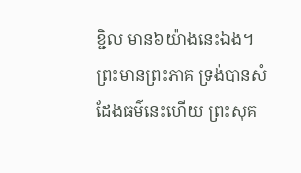ខ្ជិល មាន៦យ៉ាងនេះឯង។ ព្រះមានព្រះភាគ ទ្រង់បានសំដែងធម៌នេះហើយ ព្រះសុគ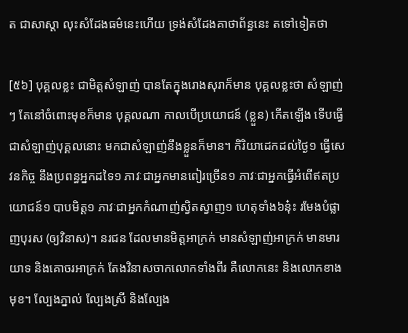ត ជាសាស្តា លុះសំដែងធម៌នេះហើយ ទ្រង់សំដែងគាថាព័ន្ធនេះ តទៅទៀតថា

[៥៦] បុគ្គលខ្លះ ជាមិត្តសំឡាញ់ បានតែក្នុងរោងសុរាក៏មាន បុគ្គលខ្លះថា សំឡាញ់ៗ តែនៅចំពោះមុខក៏មាន បុគ្គលណា កាលបើប្រយោជន៍ (ខ្លួន) កើតឡើង ទើបធ្វើជាសំឡាញ់បុគ្គលនោះ មកជាសំឡាញ់នឹងខ្លួនក៏មាន។ កិរិយាដេកដល់ថ្ងៃ១ ធ្វើសេវនកិច្ច នឹងប្រពន្ធអ្នកដទៃ១ ភាវៈជាអ្នកមានពៀរច្រើន១ ភាវៈជាអ្នកធ្វើអំពើឥតប្រយោជន៍១ បាបមិត្ត១ ភាវៈជាអ្នកកំណាញ់ស្វិតស្វាញ១ ហេតុទាំង៦នុ៎ះ រមែងបំផ្លាញបុរស (ឲ្យវិនាស)។ នរជន ដែលមានមិត្តអាក្រក់ មានសំឡាញ់អាក្រក់ មានមារយាទ និងគោចរអាក្រក់ តែងវិនាសចាកលោកទាំងពីរ គឺលោកនេះ និងលោកខាងមុខ។ ល្បែងភ្នាល់ ល្បែងស្រី និងល្បែង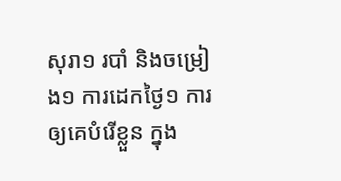សុរា១ របាំ និងចម្រៀង១ ការដេកថ្ងៃ១ ការឲ្យគេបំរើខ្លួន ក្នុង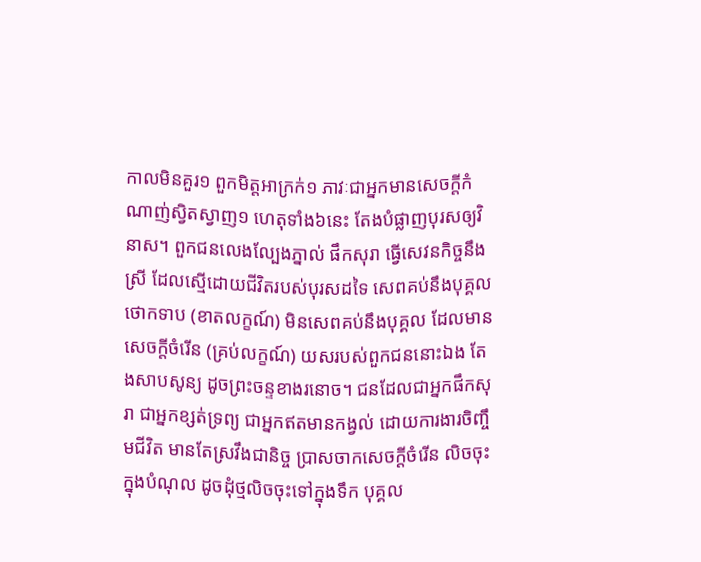កាលមិនគួរ១ ពួកមិត្តអាក្រក់១ ភាវៈជាអ្នកមានសេចក្តីកំណាញ់ស្វិតស្វាញ១ ហេតុទាំង៦នេះ តែងបំផ្លាញបុរសឲ្យវិនាស។ ពួកជនលេងល្បែងភ្នាល់ ផឹកសុរា ធ្វើសេវនកិច្ចនឹងស្រី ដែលស្មើដោយជីវិតរបស់បុរសដទៃ សេពគប់នឹងបុគ្គលថោកទាប (ខាតលក្ខណ៍) មិនសេពគប់នឹងបុគ្គល ដែលមានសេចក្តីចំរើន (គ្រប់លក្ខណ៍) យសរបស់ពួកជននោះឯង តែងសាបសូន្យ ដូចព្រះចន្ទខាងរនោច។ ជនដែលជាអ្នកផឹកសុរា ជាអ្នកខ្សត់ទ្រព្យ ជាអ្នកឥតមានកង្វល់ ដោយការងារចិញ្ចឹមជីវិត មានតែស្រវឹងជានិច្ច ប្រាសចាកសេចក្តីចំរើន លិចចុះក្នុងបំណុល ដូចដុំថ្មលិចចុះទៅក្នុងទឹក បុគ្គល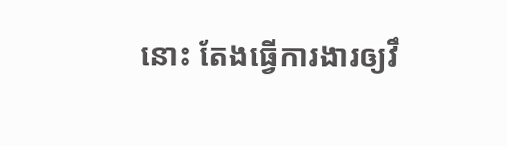នោះ តែងធ្វើការងារឲ្យវឹ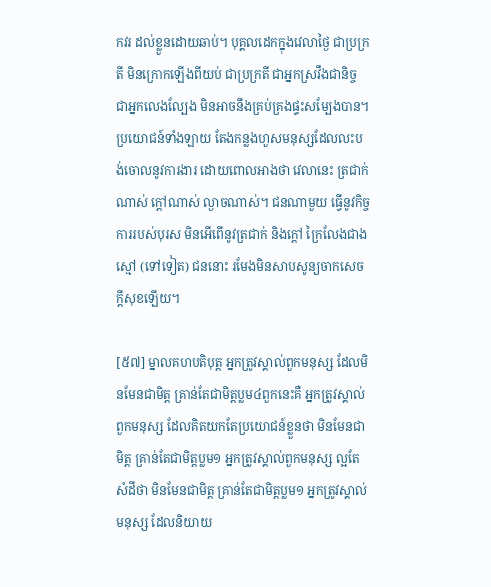កវរ ដល់ខ្លួនដោយឆាប់។ បុគ្គលដេកក្នុងវេលាថ្ងៃ ជាប្រក្រតី មិនក្រោកឡើងពីយប់ ជាប្រក្រតី ជាអ្នកស្រវឹងជានិច្ច ជាអ្នកលេងល្បែង មិនអាចនឹងគ្រប់គ្រងផ្ទះសម្បែងបាន។ ប្រយោជន៍ទាំងឡាយ តែងកន្លងហួសមនុស្សដែលលះបង់ចោលនូវការងារ ដោយពោលអាងថា វេលានេះ ត្រជាក់ណាស់ ក្តៅណាស់ ល្ងាចណាស់។ ជនណាមួយ ធ្វើនូវកិច្ចការរបស់បុរស មិនអើពើនូវត្រជាក់ និងក្តៅ ក្រៃលែងជាងស្មៅ (ទៅទៀត) ជននោះ រមែងមិនសាបសូន្យចាកសេចក្តីសុខឡើយ។

[៥៧] ម្នាលគហបតិបុត្ត អ្នកត្រូវស្គាល់ពួកមនុស្ស ដែលមិនមែនជាមិត្ត គ្រាន់តែជាមិត្តប្លម៤ពួកនេះគឺ អ្នកត្រូវស្គាល់ពួកមនុស្ស ដែលគិតយកតែប្រយោជន៍ខ្លួនថា មិនមែនជាមិត្ត គ្រាន់តែជាមិត្តប្លម១ អ្នកត្រូវស្គាល់ពួកមនុស្ស ល្អតែសំដីថា មិនមែនជាមិត្ត គ្រាន់តែជាមិត្តប្លម១ អ្នកត្រូវស្គាល់មនុស្ស ដែលនិយាយ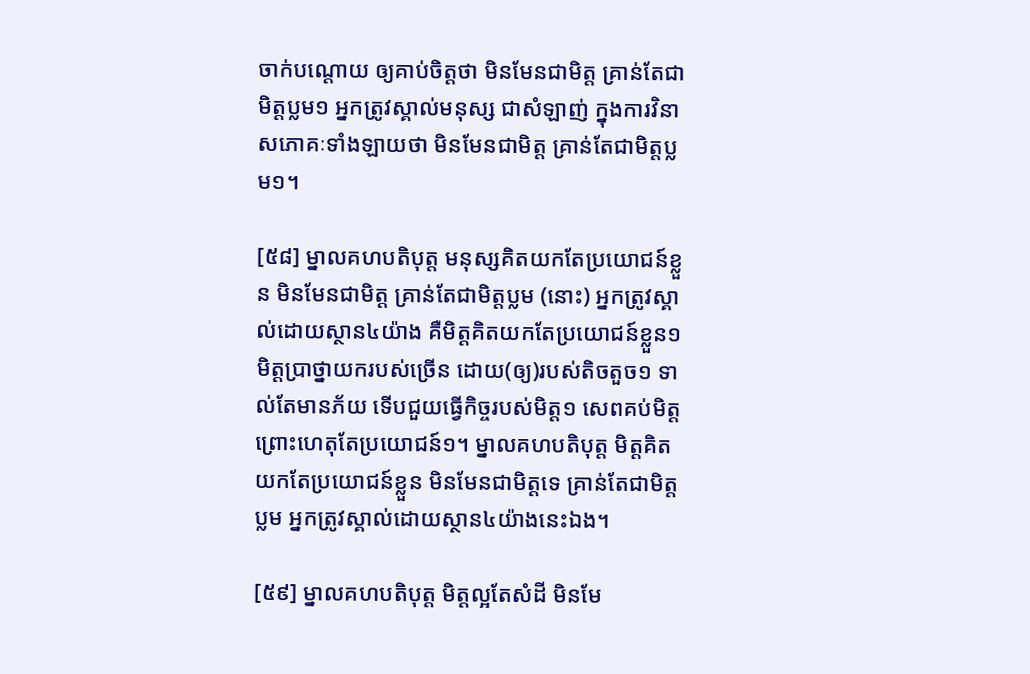ចាក់បណ្តោយ ឲ្យគាប់ចិត្តថា មិនមែនជាមិត្ត គ្រាន់តែជាមិត្តប្លម១ អ្នកត្រូវស្គាល់មនុស្ស ជាសំឡាញ់ ក្នុងការវិនាសភោគៈទាំងឡាយថា មិនមែនជាមិត្ត គ្រាន់តែជាមិត្តប្លម១។

[៥៨] ម្នាលគហបតិបុត្ត មនុស្សគិតយកតែប្រយោជន៍ខ្លួន មិនមែនជាមិត្ត គ្រាន់តែជាមិត្តប្លម (នោះ) អ្នកត្រូវស្គាល់ដោយស្ថាន៤យ៉ាង គឺមិត្តគិតយកតែប្រយោជន៍ខ្លួន១ មិត្តប្រាថ្នាយករបស់ច្រើន ដោយ(ឲ្យ)របស់តិចតួច១ ទាល់តែមានភ័យ ទើបជួយធ្វើកិច្ចរបស់មិត្ត១ សេពគប់មិត្ត ព្រោះហេតុតែប្រយោជន៍១។ ម្នាលគហបតិបុត្ត មិត្តគិតយកតែប្រយោជន៍ខ្លួន មិនមែនជាមិត្តទេ គ្រាន់តែជាមិត្តប្លម អ្នកត្រូវស្គាល់ដោយស្ថាន៤យ៉ាងនេះឯង។

[៥៩] ម្នាលគហបតិបុត្ត មិត្តល្អតែសំដី មិនមែ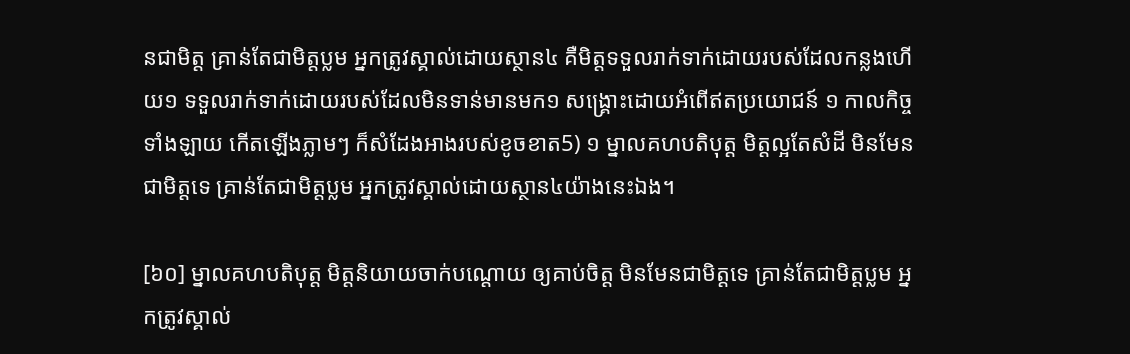នជាមិត្ត គ្រាន់តែជាមិត្តប្លម អ្នកត្រូវស្គាល់ដោយស្ថាន៤ គឺមិត្តទទួលរាក់ទាក់ដោយរបស់ដែលកន្លងហើយ១ ទទួលរាក់ទាក់ដោយរបស់ដែលមិនទាន់មានមក១ សង្គ្រោះដោយអំពើឥតប្រយោជន៍ ១ កាលកិច្ចទាំងឡាយ កើតឡើងភ្លាមៗ ក៏សំដែងអាងរបស់ខូចខាត5) ១ ម្នាលគហបតិបុត្ត មិត្តល្អតែសំដី មិនមែនជាមិត្តទេ គ្រាន់តែជាមិត្តប្លម អ្នកត្រូវស្គាល់ដោយស្ថាន៤យ៉ាងនេះឯង។

[៦០] ម្នាលគហបតិបុត្ត មិត្តនិយាយចាក់បណ្តោយ ឲ្យគាប់ចិត្ត មិនមែនជាមិត្តទេ គ្រាន់តែជាមិត្តប្លម អ្នកត្រូវស្គាល់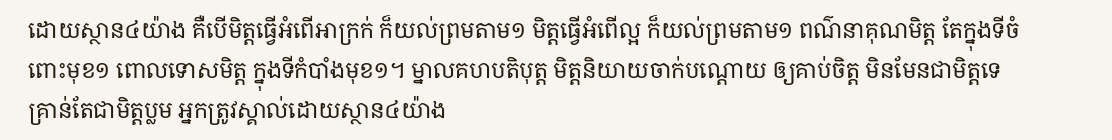ដោយស្ថាន៤យ៉ាង គឺបើមិត្តធ្វើអំពើអាក្រក់ ក៏យល់ព្រមតាម១ មិត្តធ្វើអំពើល្អ ក៏យល់ព្រមតាម១ ពណ៌នាគុណមិត្ត តែក្នុងទីចំពោះមុខ១ ពោលទោសមិត្ត ក្នុងទីកំបាំងមុខ១។ ម្នាលគហបតិបុត្ត មិត្តនិយាយចាក់បណ្តោយ ឲ្យគាប់ចិត្ត មិនមែនជាមិត្តទេ គ្រាន់តែជាមិត្តប្លម អ្នកត្រូវស្គាល់ដោយស្ថាន៤យ៉ាង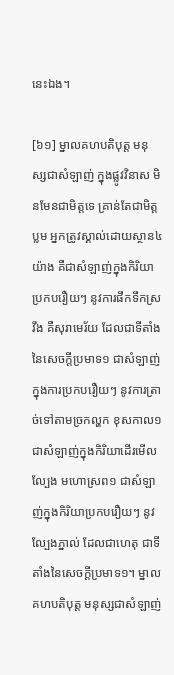នេះឯង។

[៦១] ម្នាលគហបតិបុត្ត មនុស្សជាសំឡាញ់ ក្នុងផ្លូវវិនាស មិនមែនជាមិត្តទេ គ្រាន់តែជាមិត្តប្លម អ្នកត្រូវស្គាល់ដោយស្ថាន៤យ៉ាង គឺជាសំឡាញ់ក្នុងកិរិយាប្រកបរឿយៗ នូវការផឹកទឹកស្រវឹង គឺសុរាមេរ័យ ដែលជាទីតាំងនៃសេចក្តីប្រមាទ១ ជាសំឡាញ់ក្នុងការប្រកបរឿយៗ នូវការត្រាច់ទៅតាមច្រកល្ហក ខុសកាល១ ជាសំឡាញ់ក្នុងកិរិយាដើរមើលល្បែង មហោស្រព១ ជាសំឡាញ់ក្នុងកិរិយាប្រកបរឿយៗ នូវល្បែងភ្នាល់ ដែលជាហេតុ ជាទីតាំងនៃសេចក្តីប្រមាទ១។ ម្នាលគហបតិបុត្ត មនុស្សជាសំឡាញ់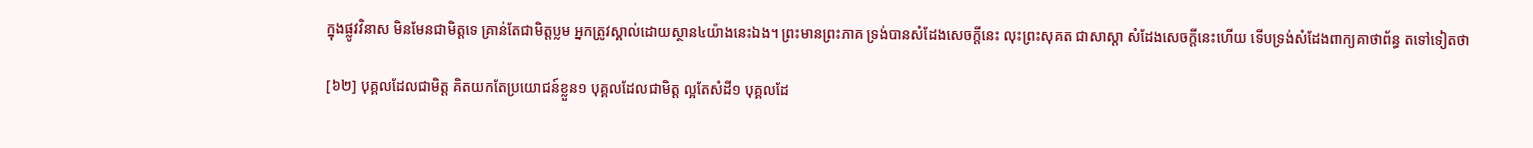ក្នុងផ្លូវវិនាស មិនមែនជាមិត្តទេ គ្រាន់តែជាមិត្តប្លម អ្នកត្រូវស្គាល់ដោយស្ថាន៤យ៉ាងនេះឯង។ ព្រះមានព្រះភាគ ទ្រង់បានសំដែងសេចក្តីនេះ លុះព្រះសុគត ជាសាស្តា សំដែងសេចក្តីនេះហើយ ទើបទ្រង់សំដែងពាក្យគាថាព័ន្ធ តទៅទៀតថា

[៦២] បុគ្គលដែលជាមិត្ត គិតយកតែប្រយោជន៍ខ្លួន១ បុគ្គលដែលជាមិត្ត ល្អតែសំដី១ បុគ្គលដែ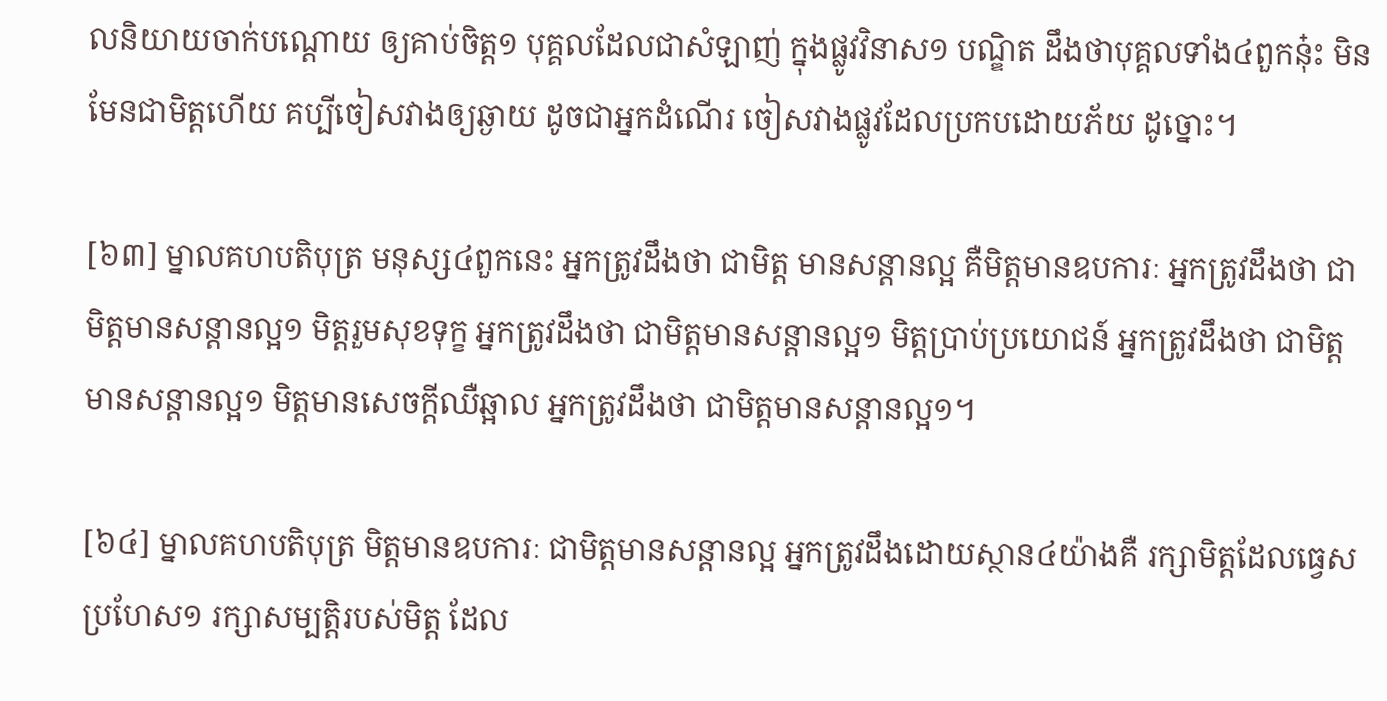លនិយាយចាក់បណ្តោយ ឲ្យគាប់ចិត្ត១ បុគ្គលដែលជាសំឡាញ់ ក្នុងផ្លូវវិនាស១ បណ្ឌិត ដឹងថាបុគ្គលទាំង៤ពួកនុ៎ះ មិនមែនជាមិត្តហើយ គប្បីចៀសវាងឲ្យឆ្ងាយ ដូចជាអ្នកដំណើរ ចៀសវាងផ្លូវដែលប្រកបដោយភ័យ ដូច្នោះ។

[៦៣] ម្នាលគហបតិបុត្រ មនុស្ស៤ពួកនេះ អ្នកត្រូវដឹងថា ជាមិត្ត មានសន្តានល្អ គឺមិត្តមានឧបការៈ អ្នកត្រូវដឹងថា ជាមិត្តមានសន្តានល្អ១ មិត្តរួមសុខទុក្ខ អ្នកត្រូវដឹងថា ជាមិត្តមានសន្តានល្អ១ មិត្តប្រាប់ប្រយោជន៍ អ្នកត្រូវដឹងថា ជាមិត្តមានសន្តានល្អ១ មិត្តមានសេចក្តីឈឺឆ្អាល អ្នកត្រូវដឹងថា ជាមិត្តមានសន្តានល្អ១។

[៦៤] ម្នាលគហបតិបុត្រ មិត្តមានឧបការៈ ជាមិត្តមានសន្តានល្អ អ្នកត្រូវដឹងដោយស្ថាន៤យ៉ាងគឺ រក្សាមិត្តដែលធ្វេសប្រហែស១ រក្សាសម្បត្តិរបស់មិត្ត ដែល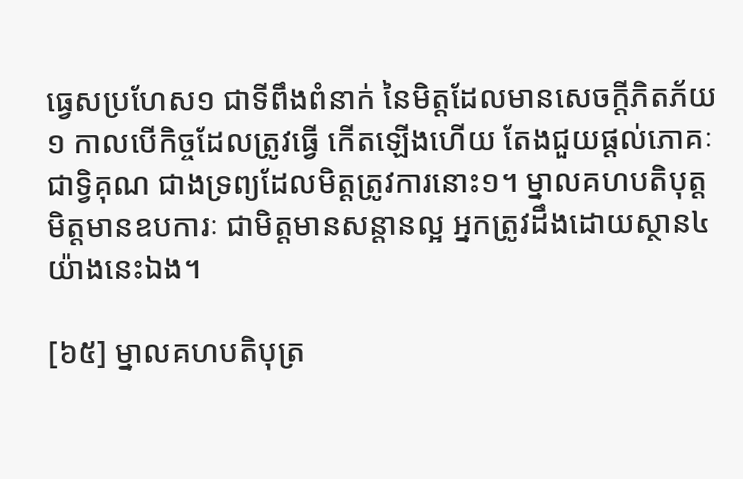ធ្វេសប្រហែស១ ជាទីពឹងពំនាក់ នៃមិត្តដែលមានសេចក្តីភិតភ័យ១ កាលបើកិច្ចដែលត្រូវធ្វើ កើតឡើងហើយ តែងជួយផ្តល់ភោគៈ ជាទ្វិគុណ ជាងទ្រព្យដែលមិត្តត្រូវការនោះ១។ ម្នាលគហបតិបុត្ត មិត្តមានឧបការៈ ជាមិត្តមានសន្តានល្អ អ្នកត្រូវដឹងដោយស្ថាន៤យ៉ាងនេះឯង។

[៦៥] ម្នាលគហបតិបុត្រ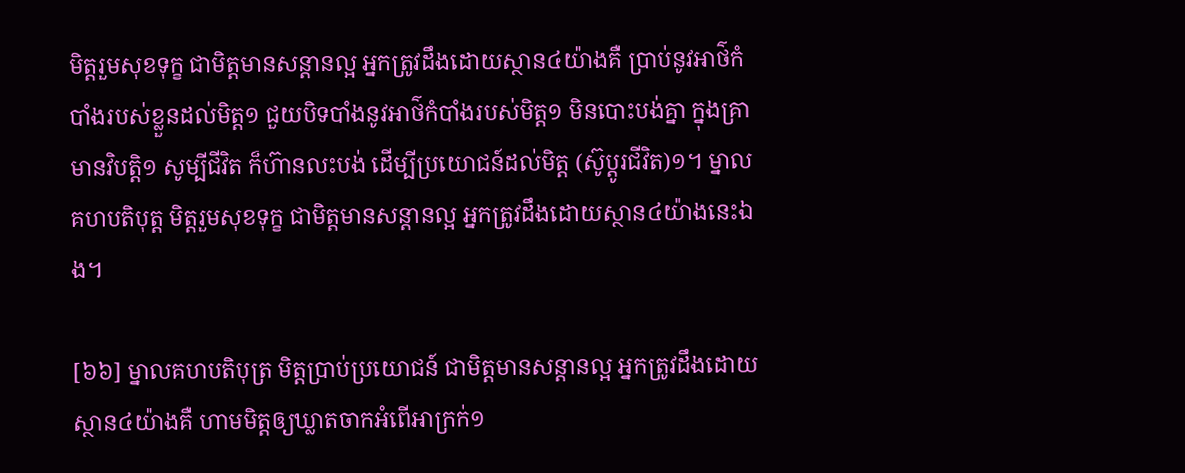មិត្តរួមសុខទុក្ខ ជាមិត្តមានសន្តានល្អ អ្នកត្រូវដឹងដោយស្ថាន៤យ៉ាងគឺ ប្រាប់នូវអាថ៌កំបាំងរបស់ខ្លួនដល់មិត្ត១ ជួយបិទបាំងនូវអាថ៌កំបាំងរបស់មិត្ត១ មិនបោះបង់គ្នា ក្នុងគ្រាមានវិបត្តិ១ សូម្បីជីវិត ក៏ហ៊ានលះបង់ ដើម្បីប្រយោជន៍ដល់មិត្ត (ស៊ូប្តូរជីវិត)១។ ម្នាលគហបតិបុត្ត មិត្តរួមសុខទុក្ខ ជាមិត្តមានសន្តានល្អ អ្នកត្រូវដឹងដោយស្ថាន៤យ៉ាងនេះឯង។

[៦៦] ម្នាលគហបតិបុត្រ មិត្តប្រាប់ប្រយោជន៍ ជាមិត្តមានសន្តានល្អ អ្នកត្រូវដឹងដោយស្ថាន៤យ៉ាងគឺ ហាមមិត្តឲ្យឃ្លាតចាកអំពើអាក្រក់១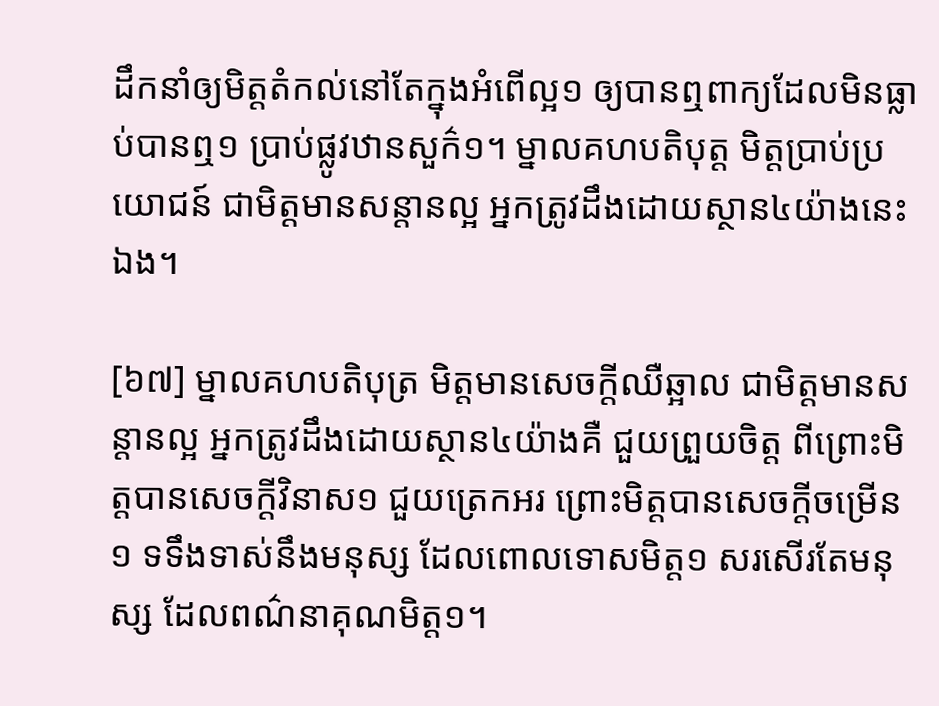ដឹកនាំឲ្យមិត្តតំកល់នៅតែក្នុងអំពើល្អ១ ឲ្យបានឮពាក្យដែលមិនធ្លាប់បានឮ១ ប្រាប់ផ្លូវឋានសួក៌១។ ម្នាលគហបតិបុត្ត មិត្តប្រាប់ប្រយោជន៍ ជាមិត្តមានសន្តានល្អ អ្នកត្រូវដឹងដោយស្ថាន៤យ៉ាងនេះឯង។

[៦៧] ម្នាលគហបតិបុត្រ មិត្តមានសេចក្តីឈឺឆ្អាល ជាមិត្តមានសន្តានល្អ អ្នកត្រូវដឹងដោយស្ថាន៤យ៉ាងគឺ ជួយព្រួយចិត្ត ពីព្រោះមិត្តបានសេចក្តីវិនាស១ ជួយត្រេកអរ ព្រោះមិត្តបានសេចក្តីចម្រើន១ ទទឹងទាស់នឹងមនុស្ស ដែលពោលទោសមិត្ត១ សរសើរតែមនុស្ស ដែលពណ៌នាគុណមិត្ត១។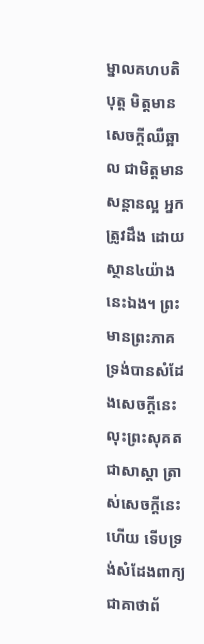ម្នាលគហបតិបុត្ត មិត្តមានសេចក្តីឈឺឆ្អាល ជាមិត្តមានសន្តានល្អ អ្នកត្រូវដឹង ដោយស្ថាន៤យ៉ាងនេះឯង។ ព្រះមានព្រះភាគ ទ្រង់បានសំដែងសេចក្តីនេះ លុះព្រះសុគត ជាសាស្តា ត្រាស់សេចក្តីនេះហើយ ទើបទ្រង់សំដែងពាក្យជាគាថាព័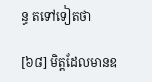ន្ធ តទៅទៀតថា

[៦៨] មិត្តដែលមានឧ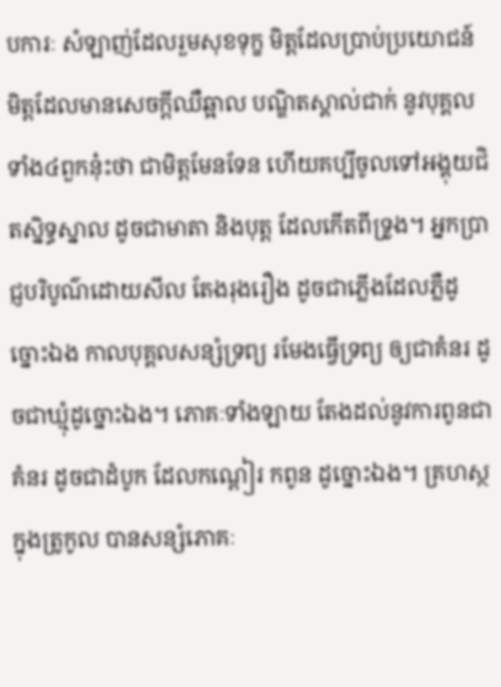បការៈ សំឡាញ់ដែលរួមសុខទុក្ខ មិត្តដែលប្រាប់ប្រយោជន៍ មិត្តដែលមានសេចក្តីឈឺឆ្អាល បណ្ឌិតស្គាល់ជាក់ នូវបុគ្គលទាំង៤ពួកនុ៎ះថា ជាមិត្តមែនទែន ហើយគប្បីចូលទៅអង្គុយជិតស្និទ្ធស្នាល ដូចជាមាតា និងបុត្ត ដែលកើតពីទ្រូង។ អ្នកប្រាជ្ញបរិបូណ៌ដោយសីល តែងរុងរឿង ដូចជាភ្លើងដែលភ្លឺដូច្នោះឯង កាលបុគ្គលសន្សំទ្រព្យ រមែងធ្វើទ្រព្យ ឲ្យជាគំនរ ដូចជាឃ្មុំដូច្នោះឯង។ ភោគៈទាំងឡាយ តែងដល់នូវការពូនជាគំនរ ដូចជាដំបូក ដែលកណ្តៀរ កពូន ដូច្នោះឯង។ គ្រហស្ថក្នុងត្រូកូល បានសន្សំភោគៈ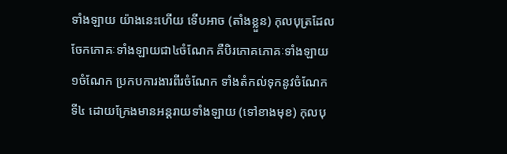ទាំងឡាយ យ៉ាងនេះហើយ ទើបអាច (តាំងខ្លួន) កុលបុត្រដែលចែកភោគៈទាំងឡាយជា៤ចំណែក គឺបិរភោគភោគៈទាំងឡាយ១ចំណែក ប្រកបការងារពីរចំណែក ទាំងតំកល់ទុកនូវចំណែកទី៤ ដោយក្រែងមានអន្តរាយទាំងឡាយ (ទៅខាងមុខ) កុលបុ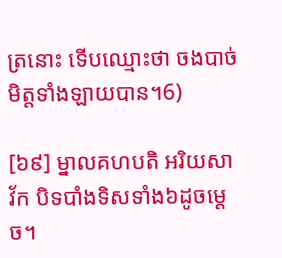ត្រនោះ ទើបឈ្មោះថា ចងបាច់មិត្តទាំងឡាយបាន។6)

[៦៩] ម្នាលគហបតិ អរិយសាវ័ក បិទបាំងទិសទាំង៦ដូចម្តេច។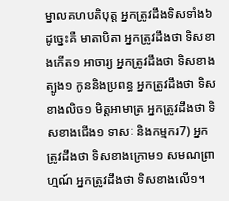ម្នាលគហបតិបុត្ត អ្នកត្រូវដឹងទិសទាំង៦ ដូច្នេះគឺ មាតាបិតា អ្នកត្រូវដឹងថា ទិសខាងកើត១ អាចារ្យ អ្នកត្រូវដឹងថា ទិសខាងត្បូង១ កូននិងប្រពន្ធ អ្នកត្រូវដឹងថា ទិសខាងលិច១ មិត្តអាមាត្រ អ្នកត្រូវដឹងថា ទិសខាងជើង១ ទាសៈ និងកម្មករ7) អ្នកត្រូវដឹងថា ទិសខាងក្រោម១ សមណព្រាហ្មណ៍ អ្នកត្រូវដឹងថា ទិសខាងលើ១។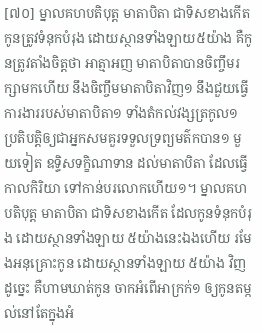[៧០] ម្នាលគហបតិបុត្ត មាតាបិតា ជាទិសខាងកើត កូនត្រូវទំនុកបំរុង ដោយស្ថានទាំងឡាយ៥យ៉ាង គឺកូនត្រូវតាំងចិត្តថា អាត្មាអញ មាតាបិតាបានចិញ្ចឹមរក្សាមកហើយ នឹងចិញ្ចឹមមាតាបិតាវិញ១ នឹងជួយធ្វើការងាររបស់មាតាបិតា១ ទាំងតំកល់វង្សត្រកូល១ ប្រតិបត្តិឲ្យជាអ្នកសមគួរទទួលទ្រព្យមត៌កបាន១ មួយទៀត ឧទ្ទិសទក្ខិណាទាន ដល់មាតាបិតា ដែលធ្វើកាលកិរិយា ទៅកាន់បរលោកហើយ១។ ម្នាលគហបតិបុត្ត មាតាបិតា ជាទិសខាងកើត ដែលកូនទំនុកបំរុង ដោយស្ថានទាំងឡាយ ៥យ៉ាងនេះឯងហើយ រមែងអនុគ្រោះកូន ដោយស្ថានទាំងឡាយ ៥យ៉ាង វិញដូច្នេះ គឺហាមឃាត់កូន ចាកអំពើអាក្រក់១ ឲ្យកូនតម្កល់នៅតែក្នុងអំ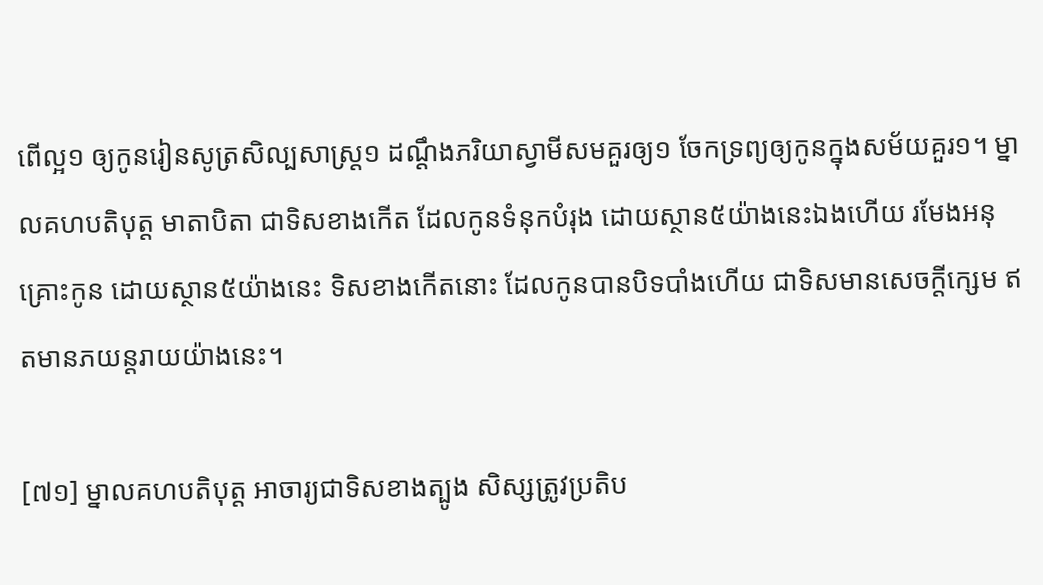ពើល្អ១ ឲ្យកូនរៀនសូត្រសិល្បសាស្ត្រ១ ដណ្តឹងភរិយាស្វាមីសមគួរឲ្យ១ ចែកទ្រព្យឲ្យកូនក្នុងសម័យគួរ១។ ម្នាលគហបតិបុត្ត មាតាបិតា ជាទិសខាងកើត ដែលកូនទំនុកបំរុង ដោយស្ថាន៥យ៉ាងនេះឯងហើយ រមែងអនុគ្រោះកូន ដោយស្ថាន៥យ៉ាងនេះ ទិសខាងកើតនោះ ដែលកូនបានបិទបាំងហើយ ជាទិសមានសេចក្តីក្សេម ឥតមានភយន្តរាយយ៉ាងនេះ។

[៧១] ម្នាលគហបតិបុត្ត អាចារ្យជាទិសខាងត្បូង សិស្សត្រូវប្រតិប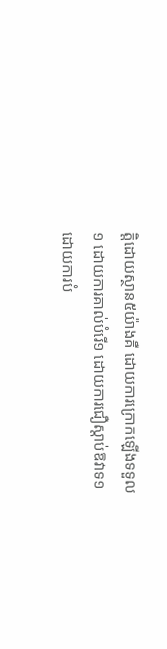ត្តិដោយស្ថាន៥យ៉ាងគឺ ដោយការក្រោកឡើងទទួល១ ដោយការគាល់បំរើ១ ដោយការជឿស្តាប់ឱវាទ១ ដោយការបំ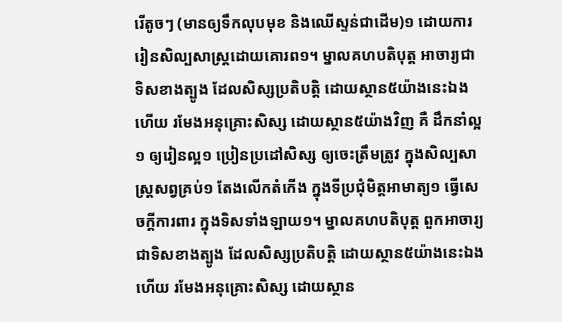រើតូចៗ (មានឲ្យទឹកលុបមុខ និងឈើស្ទន់ជាដើម)១ ដោយការរៀនសិល្បសាស្ត្រដោយគោរព១។ ម្នាលគហបតិបុត្ត អាចារ្យជាទិសខាងត្បូង ដែលសិស្សប្រតិបត្តិ ដោយស្ថាន៥យ៉ាងនេះឯងហើយ រមែងអនុគ្រោះសិស្ស ដោយស្ថាន៥យ៉ាងវិញ គឺ ដឹកនាំល្អ១ ឲ្យរៀនល្អ១ ប្រៀនប្រដៅសិស្ស ឲ្យចេះត្រឹមត្រូវ ក្នុងសិល្បសាស្ត្រសព្វគ្រប់១ តែងលើកតំកើង ក្នុងទីប្រជុំមិត្តអាមាត្យ១ ធ្វើសេចក្តីការពារ ក្នុងទិសទាំងឡាយ១។ ម្នាលគហបតិបុត្ត ពួកអាចារ្យ ជាទិសខាងត្បូង ដែលសិស្សប្រតិបត្តិ ដោយស្ថាន៥យ៉ាងនេះឯងហើយ រមែងអនុគ្រោះសិស្ស ដោយស្ថាន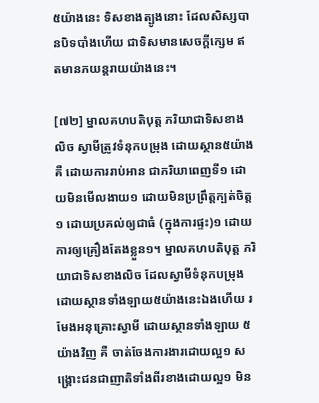៥យ៉ាងនេះ ទិសខាងត្បូងនោះ ដែលសិស្សបានបិទបាំងហើយ ជាទិសមានសេចក្តីក្សេម ឥតមានភយន្តរាយយ៉ាងនេះ។

[៧២] ម្នាលគហបតិបុត្ត ភរិយាជាទិសខាងលិច ស្វាមីត្រូវទំនុកបម្រុង ដោយស្ថាន៥យ៉ាងគឺ ដោយការរាប់អាន ជាភរិយាពេញទី១ ដោយមិនមើលងាយ១ ដោយមិនប្រព្រឹត្តក្បត់ចិត្ត១ ដោយប្រគល់ឲ្យជាធំ (ក្នុងការផ្ទះ)១ ដោយការឲ្យគ្រឿងតែងខ្លួន១។ ម្នាលគហបតិបុត្ត ភរិយាជាទិសខាងលិច ដែលស្វាមីទំនុកបម្រុង ដោយស្ថានទាំងឡាយ៥យ៉ាងនេះឯងហើយ រមែងអនុគ្រោះស្វាមី ដោយស្ថានទាំងឡាយ ៥យ៉ាងវិញ គឺ ចាត់ចែងការងារដោយល្អ១ សង្គ្រោះជនជាញាតិទាំងពីរខាងដោយល្អ១ មិន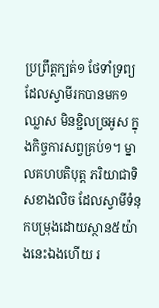ប្រព្រឹត្តក្បត់១ ថែទាំទ្រព្យដែលស្វាមីរកបានមក១ ឈ្លាស មិនខ្ជិលច្រអូស ក្នុងកិច្ចការសព្វគ្រប់១។ ម្នាលគហបតិបុត្ត ភរិយាជាទិសខាងលិច ដែលស្វាមីទំនុកបម្រុងដោយស្ថាន៥យ៉ាងនេះឯងហើយ រ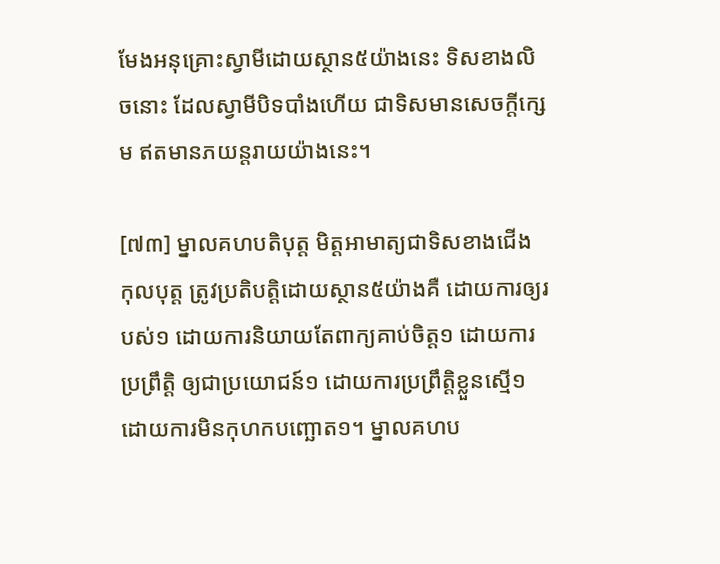មែងអនុគ្រោះស្វាមីដោយស្ថាន៥យ៉ាងនេះ ទិសខាងលិចនោះ ដែលស្វាមីបិទបាំងហើយ ជាទិសមានសេចក្តីក្សេម ឥតមានភយន្តរាយយ៉ាងនេះ។

[៧៣] ម្នាលគហបតិបុត្ត មិត្តអាមាត្យជាទិសខាងជើង កុលបុត្ត ត្រូវប្រតិបត្តិដោយស្ថាន៥យ៉ាងគឺ ដោយការឲ្យរបស់១ ដោយការនិយាយតែពាក្យគាប់ចិត្ត១ ដោយការប្រព្រឹត្តិ ឲ្យជាប្រយោជន៍១ ដោយការប្រព្រឹត្តិខ្លួនស្មើ១ ដោយការមិនកុហកបញ្ឆោត១។ ម្នាលគហប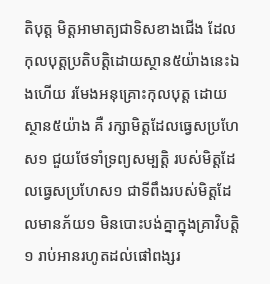តិបុត្ត មិត្តអាមាត្យជាទិសខាងជើង ដែលកុលបុត្តប្រតិបត្តិដោយស្ថាន៥យ៉ាងនេះឯងហើយ រមែងអនុគ្រោះកុលបុត្ត ដោយស្ថាន៥យ៉ាង គឺ រក្សាមិត្តដែលធ្វេសប្រហែស១ ជួយថែទាំទ្រព្យសម្បត្តិ របស់មិត្តដែលធ្វេសប្រហែស១ ជាទីពឹងរបស់មិត្តដែលមានភ័យ១ មិនបោះបង់គ្នាក្នុងគ្រាវិបត្តិ១ រាប់អានរហូតដល់ផៅពង្សរ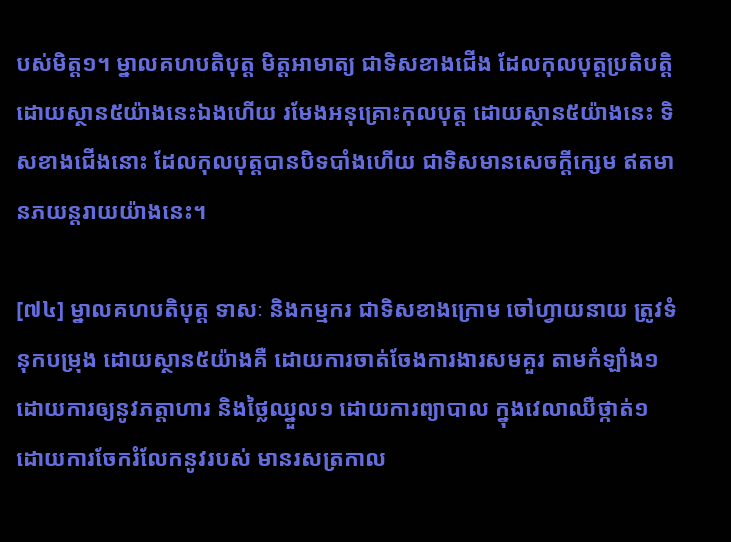បស់មិត្ត១។ ម្នាលគហបតិបុត្ត មិត្តអាមាត្យ ជាទិសខាងជើង ដែលកុលបុត្តប្រតិបត្តិ ដោយស្ថាន៥យ៉ាងនេះឯងហើយ រមែងអនុគ្រោះកុលបុត្ត ដោយស្ថាន៥យ៉ាងនេះ ទិសខាងជើងនោះ ដែលកុលបុត្តបានបិទបាំងហើយ ជាទិសមានសេចក្តីក្សេម ឥតមានភយន្តរាយយ៉ាងនេះ។

[៧៤] ម្នាលគហបតិបុត្ត ទាសៈ និងកម្មករ ជាទិសខាងក្រោម ចៅហ្វាយនាយ ត្រូវទំនុកបម្រុង ដោយស្ថាន៥យ៉ាងគឺ ដោយការចាត់ចែងការងារសមគួរ តាមកំឡាំង១ ដោយការឲ្យនូវភត្តាហារ និងថ្លៃឈ្នួល១ ដោយការព្យាបាល ក្នុងវេលាឈឺថ្កាត់១ ដោយការចែករំលែកនូវរបស់ មានរសត្រកាល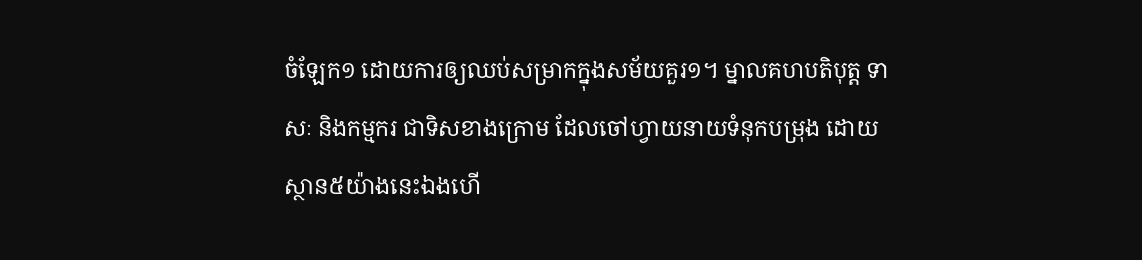ចំឡែក១ ដោយការឲ្យឈប់សម្រាកក្នុងសម័យគួរ១។ ម្នាលគហបតិបុត្ត ទាសៈ និងកម្មករ ជាទិសខាងក្រោម ដែលចៅហ្វាយនាយទំនុកបម្រុង ដោយស្ថាន៥យ៉ាងនេះឯងហើ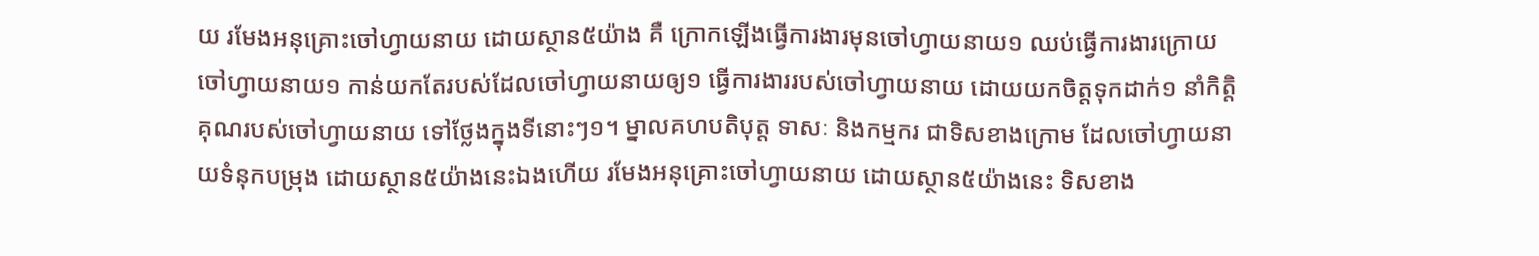យ រមែងអនុគ្រោះចៅហ្វាយនាយ ដោយស្ថាន៥យ៉ាង គឺ ក្រោកឡើងធ្វើការងារមុនចៅហ្វាយនាយ១ ឈប់ធ្វើការងារក្រោយចៅហ្វាយនាយ១ កាន់យកតែរបស់ដែលចៅហ្វាយនាយឲ្យ១ ធ្វើការងាររបស់ចៅហ្វាយនាយ ដោយយកចិត្តទុកដាក់១ នាំកិត្តិគុណរបស់ចៅហ្វាយនាយ ទៅថ្លែងក្នុងទីនោះៗ១។ ម្នាលគហបតិបុត្ត ទាសៈ និងកម្មករ ជាទិសខាងក្រោម ដែលចៅហ្វាយនាយទំនុកបម្រុង ដោយស្ថាន៥យ៉ាងនេះឯងហើយ រមែងអនុគ្រោះចៅហ្វាយនាយ ដោយស្ថាន៥យ៉ាងនេះ ទិសខាង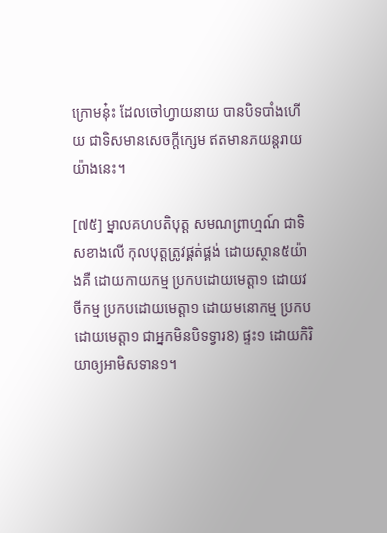ក្រោមនុ៎ះ ដែលចៅហ្វាយនាយ បានបិទបាំងហើយ ជាទិសមានសេចក្តីក្សេម ឥតមានភយន្តរាយយ៉ាងនេះ។

[៧៥] ម្នាលគហបតិបុត្ត សមណព្រាហ្មណ៍ ជាទិសខាងលើ កុលបុត្តត្រូវផ្គត់ផ្គង់ ដោយស្ថាន៥យ៉ាងគឺ ដោយកាយកម្ម ប្រកបដោយមេត្តា១ ដោយវចីកម្ម ប្រកបដោយមេត្តា១ ដោយមនោកម្ម ប្រកបដោយមេត្តា១ ជាអ្នកមិនបិទទ្វារ8) ផ្ទះ១ ដោយកិរិយាឲ្យអាមិសទាន១។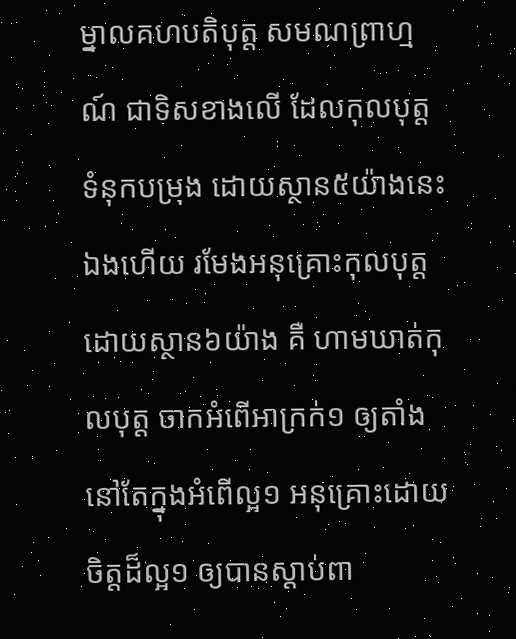ម្នាលគហបតិបុត្ត សមណព្រាហ្មណ៍ ជាទិសខាងលើ ដែលកុលបុត្ត ទំនុកបម្រុង ដោយស្ថាន៥យ៉ាងនេះឯងហើយ រមែងអនុគ្រោះកុលបុត្ត ដោយស្ថាន៦យ៉ាង គឺ ហាមឃាត់កុលបុត្ត ចាកអំពើអាក្រក់១ ឲ្យតាំងនៅតែក្នុងអំពើល្អ១ អនុគ្រោះដោយចិត្តដ៏ល្អ១ ឲ្យបានស្តាប់ពា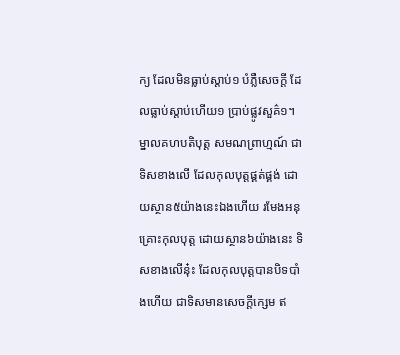ក្យ ដែលមិនធ្លាប់ស្តាប់១ បំភ្លឺសេចក្តី ដែលធ្លាប់ស្តាប់ហើយ១ ប្រាប់ផ្លូវសួគ៌១។ ម្នាលគហបតិបុត្ត សមណព្រាហ្មណ៍ ជាទិសខាងលើ ដែលកុលបុត្តផ្គត់ផ្គង់ ដោយស្ថាន៥យ៉ាងនេះឯងហើយ រមែងអនុគ្រោះកុលបុត្ត ដោយស្ថាន៦យ៉ាងនេះ ទិសខាងលើនុ៎ះ ដែលកុលបុត្តបានបិទបាំងហើយ ជាទិសមានសេចក្តីក្សេម ឥ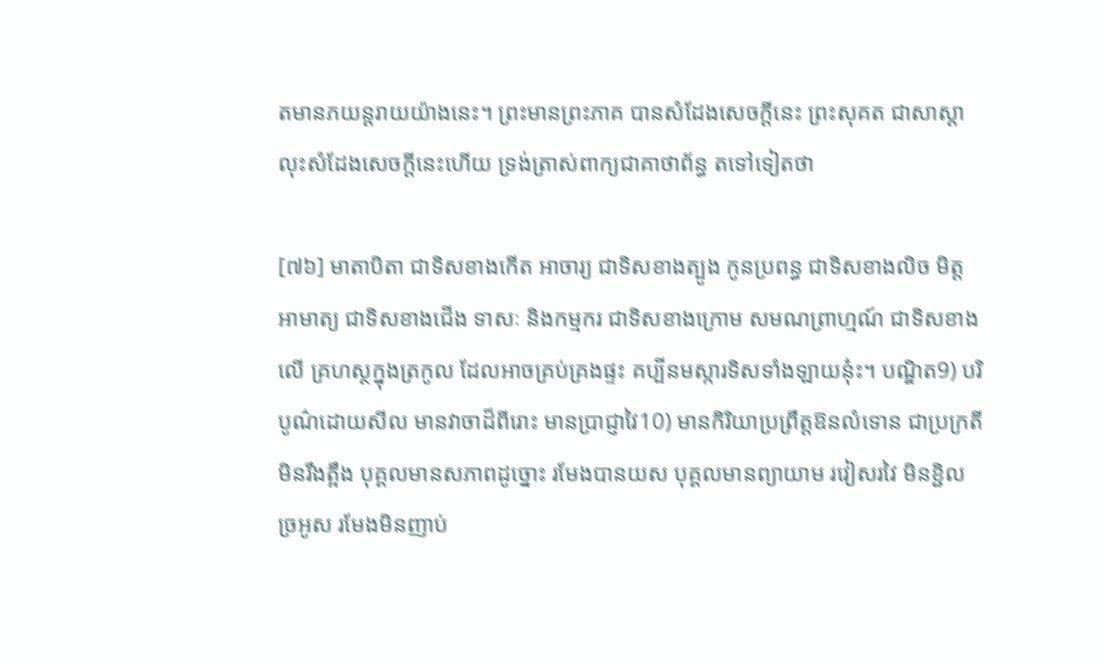តមានភយន្តរាយយ៉ាងនេះ។ ព្រះមានព្រះភាគ បានសំដែងសេចក្តីនេះ ព្រះសុគត ជាសាស្តា លុះសំដែងសេចក្តីនេះហើយ ទ្រង់ត្រាស់ពាក្យជាគាថាព័ន្ធ តទៅទៀតថា

[៧៦] មាតាបិតា ជាទិសខាងកើត អាចារ្យ ជាទិសខាងត្បូង កូនប្រពន្ធ ជាទិសខាងលិច មិត្តអាមាត្យ ជាទិសខាងជើង ទាសៈ និងកម្មករ ជាទិសខាងក្រោម សមណព្រាហ្មណ៍ ជាទិសខាងលើ គ្រហស្ថក្នុងត្រកូល ដែលអាចគ្រប់គ្រងផ្ទះ គប្បីនមស្ការទិសទាំងឡាយនុ៎ះ។ បណ្ឌិត9) បរិបូណ៌ដោយសីល មានវាចាដ៏ពីរោះ មានប្រាជ្ញាវៃ10) មានកិរិយាប្រព្រឹត្តឱនលំទោន ជាប្រក្រតី មិនរឹងត្អឹង បុគ្គលមានសភាពដូច្នោះ រមែងបានយស បុគ្គលមានព្យាយាម រវៀសរវៃ មិនខ្ជិលច្រអូស រមែងមិនញាប់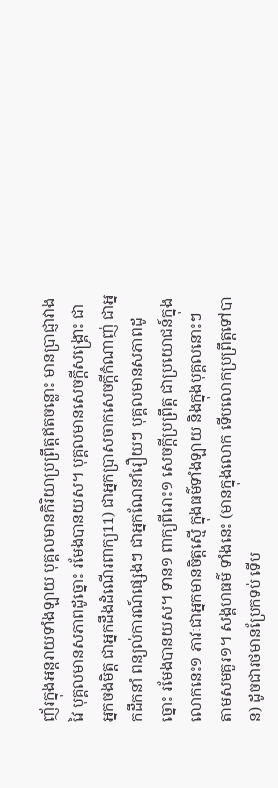ញ័រក្នុងអន្តរាយទាំងឡាយ បុគ្គលមានកិរិយាប្រព្រឹត្តឥតចន្លោះ មានប្រាជ្ញាវាងវៃ បុគ្គលមានសភាពដូច្នោះ រមែងបានយស។ បុគ្គលមានសេចក្តីសង្គ្រោះ ជាអ្នកចងមិត្ត ជាអ្នកដឹងដំណើរពាក្យ11) ជាអ្នកប្រាសចាកសេចក្តីកំណាញ់ ជាអ្នកដឹកនាំ ពន្យល់ការណ៍ផ្សេងៗ ជាអ្នកណែនាំរឿយៗ បុគ្គលមានសភាពដូច្នោះ រមែងបានយស។ ទាន១ ពាក្យពីរោះ១ សេចក្តីប្រព្រឹត្ត ជាប្រយោជន៍ក្នុងលោកនេះ១ ភាវៈជាអ្នកមានចិត្តស្មើ ក្នុងធម៌ទាំងឡាយ និងក្នុងបុគ្គលនោះៗ តាមសមគួរ១។ សង្គហធម៌ ទាំងនេះ (មានក្នុងលោក ទើបលោកប្រព្រឹត្តទៅបាន) ដូចជារថមានប្រែកទប់ ទើប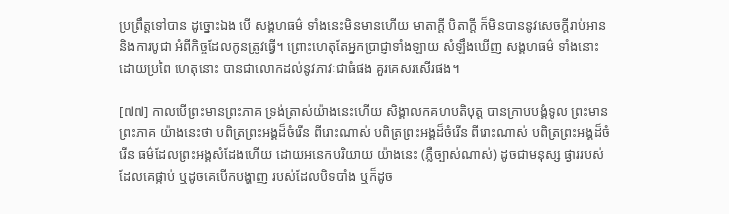ប្រព្រឹត្តទៅបាន ដូច្នោះឯង បើ សង្គហធម៌ ទាំងនេះមិនមានហើយ មាតាក្តី បិតាក្តី ក៏មិនបាននូវសេចក្តីរាប់អាន និងការបូជា អំពីកិច្ចដែលកូនត្រូវធ្វើ។ ព្រោះហេតុតែអ្នកប្រាជ្ញាទាំងឡាយ សំឡឹងឃើញ សង្គហធម៌ ទាំងនោះដោយប្រពៃ ហេតុនោះ បានជាលោកដល់នូវភាវៈជាធំផង គួរគេសរសើរផង។

[៧៧] កាលបើព្រះមានព្រះភាគ ទ្រង់ត្រាស់យ៉ាងនេះហើយ សិង្គាលកគហបតិបុត្ត បានក្រាបបង្គំទូល ព្រះមានព្រះភាគ យ៉ាងនេះថា បពិត្រព្រះអង្គដ៏ចំរើន ពីរោះណាស់ បពិត្រព្រះអង្គដ៏ចំរើន ពីរោះណាស់ បពិត្រព្រះអង្គដ៏ចំរើន ធម៌ដែលព្រះអង្គសំដែងហើយ ដោយអនេកបរិយាយ យ៉ាងនេះ (ភ្លឺច្បាស់ណាស់) ដូចជាមនុស្ស ផ្ងាររបស់ដែលគេផ្កាប់ ឬដូចគេបើកបង្ហាញ របស់ដែលបិទបាំង ឬក៏ដូច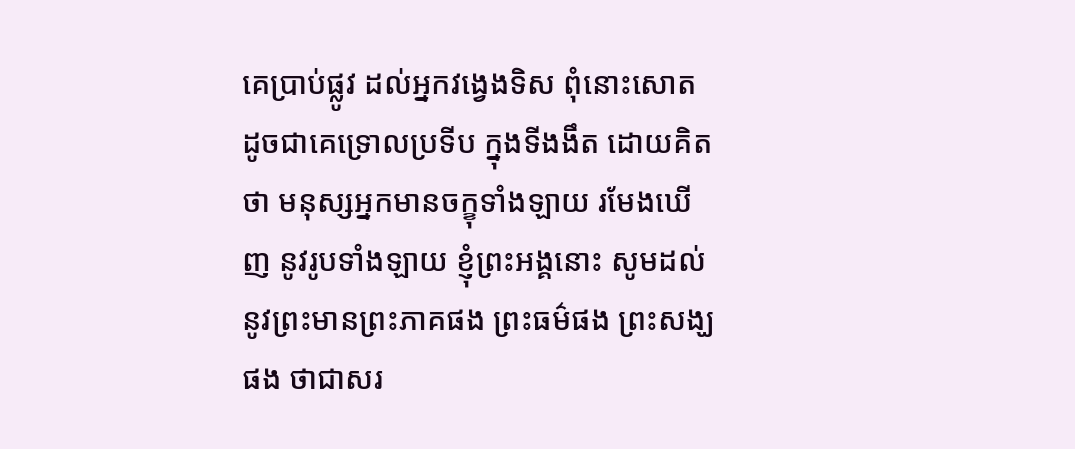គេប្រាប់ផ្លូវ ដល់អ្នកវង្វេងទិស ពុំនោះសោត ដូចជាគេទ្រោលប្រទីប ក្នុងទីងងឹត ដោយគិតថា មនុស្សអ្នកមានចក្ខុទាំងឡាយ រមែងឃើញ នូវរូបទាំងឡាយ ខ្ញុំព្រះអង្គនោះ សូមដល់នូវព្រះមានព្រះភាគផង ព្រះធម៌ផង ព្រះសង្ឃផង ថាជាសរ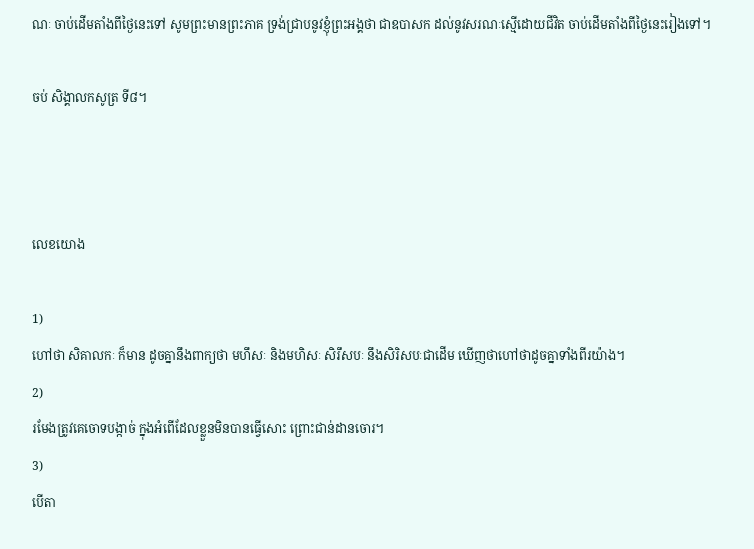ណៈ ចាប់ដើមតាំងពីថ្ងៃនេះទៅ សូមព្រះមានព្រះភាគ ទ្រង់ជ្រាបនូវខ្ញុំព្រះអង្គថា ជាឧបាសក ដល់នូវសរណៈស្មើដោយជីវិត ចាប់ដើមតាំងពីថ្ងៃនេះរៀងទៅ។

ចប់ សិង្គាលកសូត្រ ទី៨។



លេខយោង

1)
ហៅថា សិគាលកៈ ក៏មាន ដូចគ្នានឹងពាក្យថា មហឹសៈ និងមហិសៈ សិរឹសបៈ នឹងសិរិសបៈជាដើម ឃើញថាហៅថាដូចគ្នាទាំងពីរយ៉ាង។
2)
រមែងត្រូវគេចោទបង្កាច់ ក្នុងអំពើដែលខ្លួនមិនបានធ្វើសោះ ព្រោះជាន់ដានចោរ។
3)
បើតា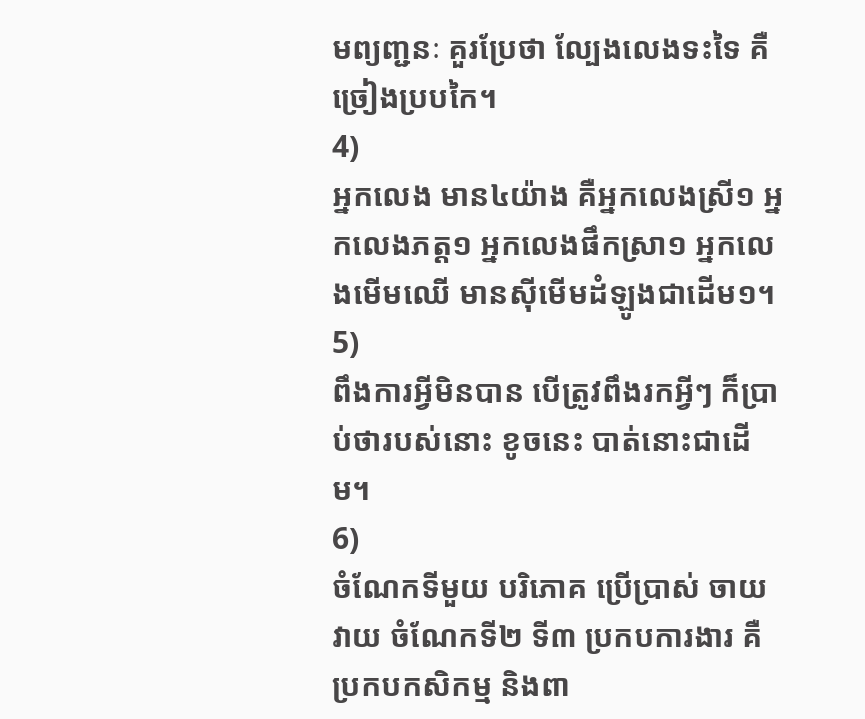មព្យញ្ជនៈ គួរប្រែថា ល្បែងលេងទះទៃ គឺច្រៀងប្របកៃ។
4)
អ្នកលេង មាន៤យ៉ាង គឺអ្នកលេងស្រី១ អ្នកលេងភត្ត១ អ្នកលេងផឹកស្រា១ អ្នកលេងមើមឈើ មានស៊ីមើមដំឡូងជាដើម១។
5)
ពឹងការអ្វីមិនបាន បើត្រូវពឹងរកអ្វីៗ ក៏ប្រាប់ថារបស់នោះ ខូចនេះ បាត់នោះជាដើម។
6)
ចំណែកទីមួយ បរិភោគ ប្រើប្រាស់ ចាយវាយ ចំណែកទី២ ទី៣ ប្រកបការងារ គឺប្រកបកសិកម្ម និងពា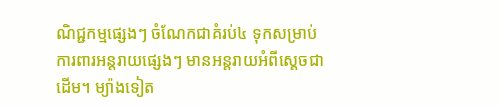ណិជ្ជកម្មផ្សេងៗ ចំណែកជាគំរប់៤ ទុកសម្រាប់ការពារអន្តរាយផ្សេងៗ មានអន្តរាយអំពីស្តេចជាដើម។ ម្យ៉ាងទៀត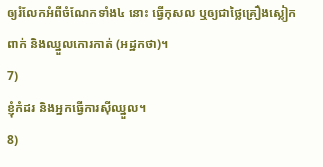ឲ្យរំលែកអំពីចំណែកទាំង៤ នោះ ធ្វើកុសល ឬឲ្យជាថ្លៃគ្រឿងស្លៀកពាក់ និងឈ្នួលកោរកាត់ (អដ្ឋកថា)។
7)
ខ្ញុំកំដរ និងអ្នកធ្វើការស៊ីឈ្នួល។
8)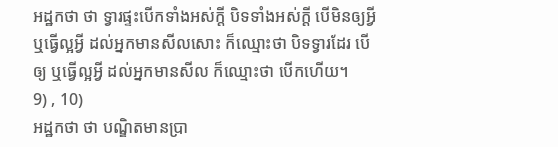អដ្ឋកថា ថា ទ្វារផ្ទះបើកទាំងអស់ក្តី បិទទាំងអស់ក្តី បើមិនឲ្យអ្វី ឬធ្វើល្អអ្វី ដល់អ្នកមានសីលសោះ ក៏ឈ្មោះថា បិទទ្វារដែរ បើឲ្យ ឬធ្វើល្អអ្វី ដល់អ្នកមានសីល ក៏ឈ្មោះថា បើកហើយ។
9) , 10)
អដ្ឋកថា ថា បណ្ឌិតមានប្រា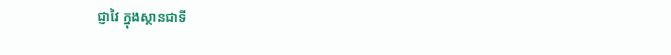ជ្ញាវៃ ក្នុងស្ថានជាទី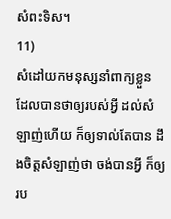សំពះទិស។
11)
សំដៅយកមនុស្សនាំពាក្យខ្លួន ដែលបានថាឲ្យរបស់អ្វី ដល់សំឡាញ់ហើយ ក៏ឲ្យទាល់តែបាន ដឹងចិត្តសំឡាញ់ថា ចង់បានអ្វី ក៏ឲ្យរប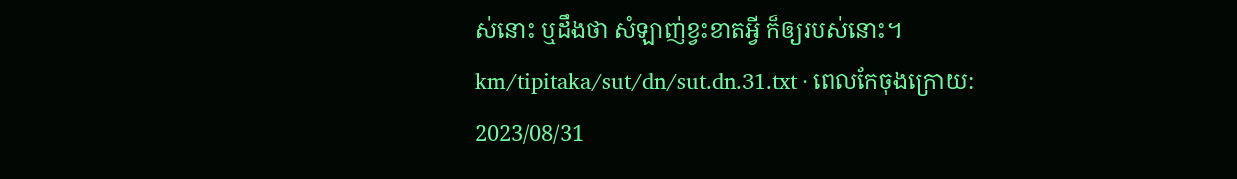ស់នោះ ឬដឹងថា សំឡាញ់ខ្វះខាតអ្វី ក៏ឲ្យរបស់នោះ។
km/tipitaka/sut/dn/sut.dn.31.txt · ពេលកែចុងក្រោយ: 2023/08/31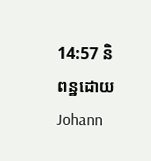14:57 និពន្ឋដោយ Johann